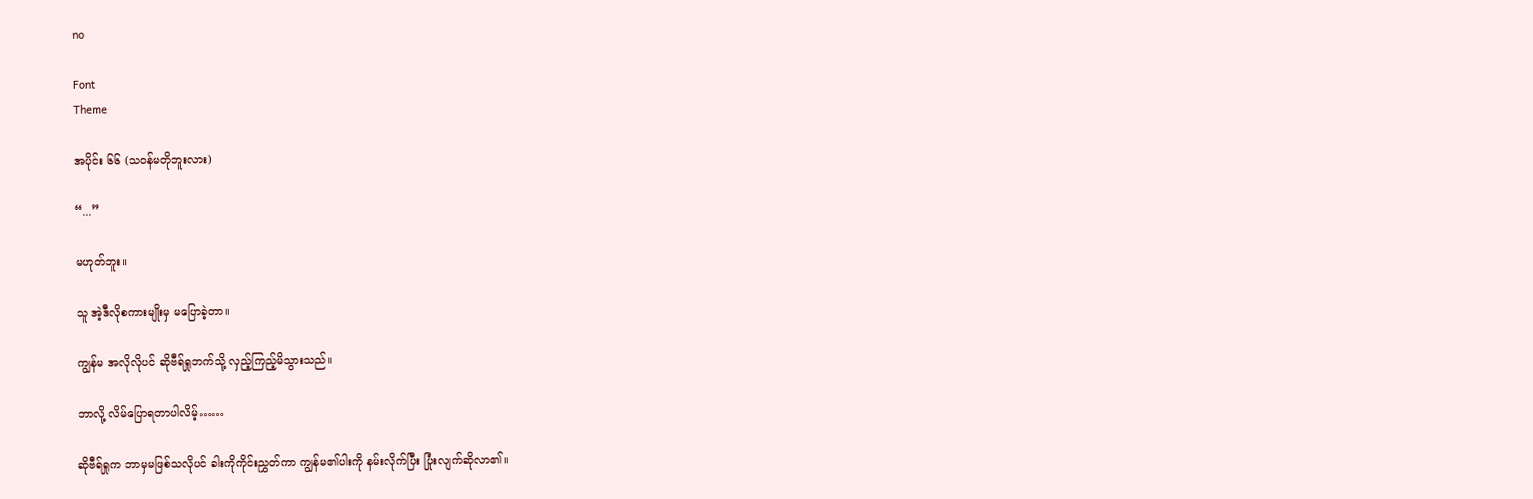no

Font
Theme

အပိုင်း ၆၆ (သဝန်မတိုဘူးလား)

“...”

မဟုတ်ဘူး။

သူ အဲ့ဒီလိုစကားမျိုးမှ မပြောခဲ့တာ။

ကျွန်မ အလိုလိုပင် ဆိုဗီရ်ရှုဘက်သို့ လှည့်ကြည့်မိသွားသည်။

ဘာလို့ လိမ်ပြောရတာပါလိမ့်……

ဆိုဗီရ်ရှုက ဘာမှမဖြစ်သလိုပင် ခါးကိုကိုင်းညွှတ်ကာ ကျွန်မ၏ပါးကို နမ်းလိုက်ပြီး ပြုံးလျက်ဆိုလာ၏။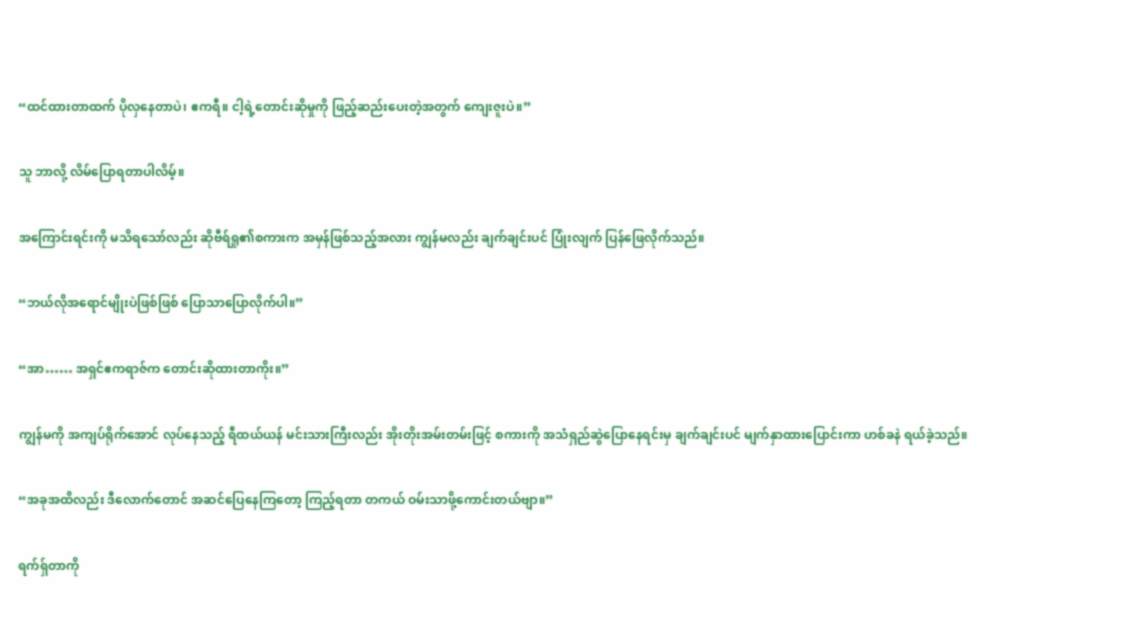“ထင်ထားတာထက် ပိုလှနေတာပဲ၊ ဧကရီ။ ငါ့ရဲ့တောင်းဆိုမှုကို ဖြည့်ဆည်းပေးတဲ့အတွက် ကျေးဇူးပဲ။”

သူ ဘာလို့ လိမ်ပြောရတာပါလိမ့်။

အကြောင်းရင်းကို မသိရသော်လည်း ဆိုဗီရ်ရှု၏စကားက အမှန်ဖြစ်သည့်အလား ကျွန်မလည်း ချက်ချင်းပင် ပြုံးလျက် ပြန်ဖြေလိုက်သည်။

“ဘယ်လိုအရောင်မျိုးပဲဖြစ်ဖြစ် ပြောသာပြောလိုက်ပါ။”

“အာ…… အရှင်ဧကရာဇ်က တောင်းဆိုထားတာကိုး။”

ကျွန်မကို အကျပ်ရိုက်အောင် လုပ်နေသည့် ရီထယ်ယန် မင်းသားကြီးလည်း အိုးတိုးအမ်းတမ်းဖြင့် စကားကို အသံရှည်ဆွဲပြောနေရင်းမှ ချက်ချင်းပင် မျက်နှာထားပြောင်းကာ ဟစ်ခနဲ ရယ်ခဲ့သည်။

“အခုအထိလည်း ဒီလောက်တောင် အဆင်ပြေနေကြတော့ ကြည့်ရတာ တကယ် ဝမ်းသာဖို့ကောင်းတယ်ဗျာ။”

ရက်ရှ်တာကို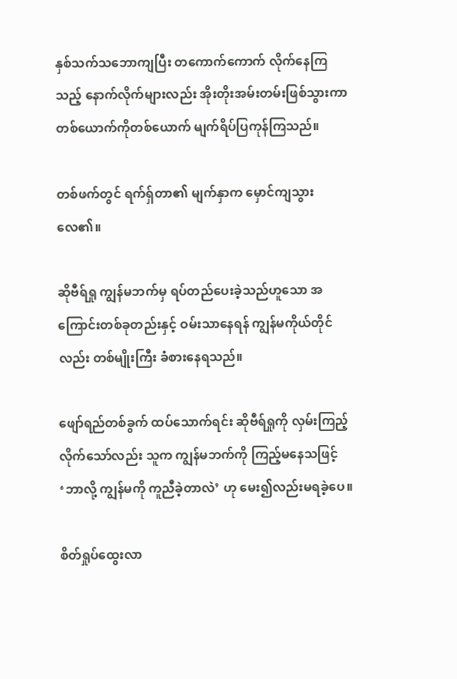နှစ်သက်သဘောကျပြီး တကောက်ကောက် လိုက်နေကြသည့် နောက်လိုက်များလည်း အိုးတိုးအမ်းတမ်းဖြစ်သွားကာ တစ်ယောက်ကိုတစ်ယောက် မျက်ရိပ်ပြကုန်ကြသည်။

တစ်ဖက်တွင် ရက်ရှ်တာ၏ မျက်နှာက မှောင်ကျသွားလေ၏။

ဆိုဗီရ်ရှု ကျွန်မဘက်မှ ရပ်တည်ပေးခဲ့သည်ဟူသော အကြောင်းတစ်ခုတည်းနှင့် ဝမ်းသာနေရန် ကျွန်မကိုယ်တိုင်လည်း တစ်မျိုးကြီး ခံစားနေရသည်။

ဖျော်ရည်တစ်ခွက် ထပ်သောက်ရင်း ဆိုဗီရ်ရှုကို လှမ်းကြည့်လိုက်သော်လည်း သူက ကျွန်မဘက်ကို ကြည့်မနေသဖြင့် ‘ဘာလို့ ကျွန်မကို ကူညီခဲ့တာလဲ’ ဟု မေး၍လည်းမရခဲ့ပေ။

စိတ်ရှုပ်ထွေးလာ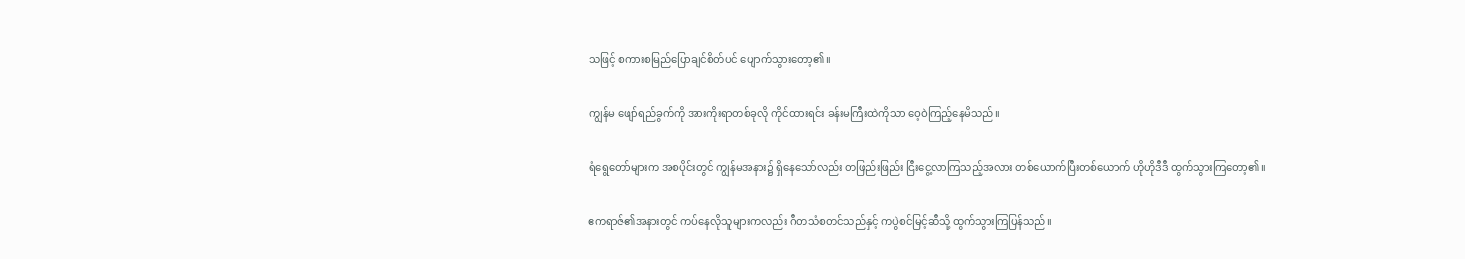သဖြင့် စကားစမြည်ပြောချင်စိတ်ပင် ပျောက်သွားတော့၏။

ကျွန်မ ဖျော်ရည်ခွက်ကို အားကိုးရာတစ်ခုလို ကိုင်ထားရင်း ခန်းမကြီးထဲကိုသာ ဝေ့ဝဲကြည့်နေမိသည်။

ရံရွေတော်များက အစပိုင်းတွင် ကျွန်မအနား၌ ရှိနေသော်လည်း တဖြည်းဖြည်း ငြီးငွေ့လာကြသည့်အလား တစ်ယောက်ပြီးတစ်ယောက် ဟိုဟိုဒီဒီ ထွက်သွားကြတော့၏။

ဧကရာဇ်၏အနားတွင် ကပ်နေလိုသူများကလည်း ဂီတသံစတင်သည်နှင့် ကပွဲစင်မြင့်ဆီသို့ ထွက်သွားကြပြန်သည်။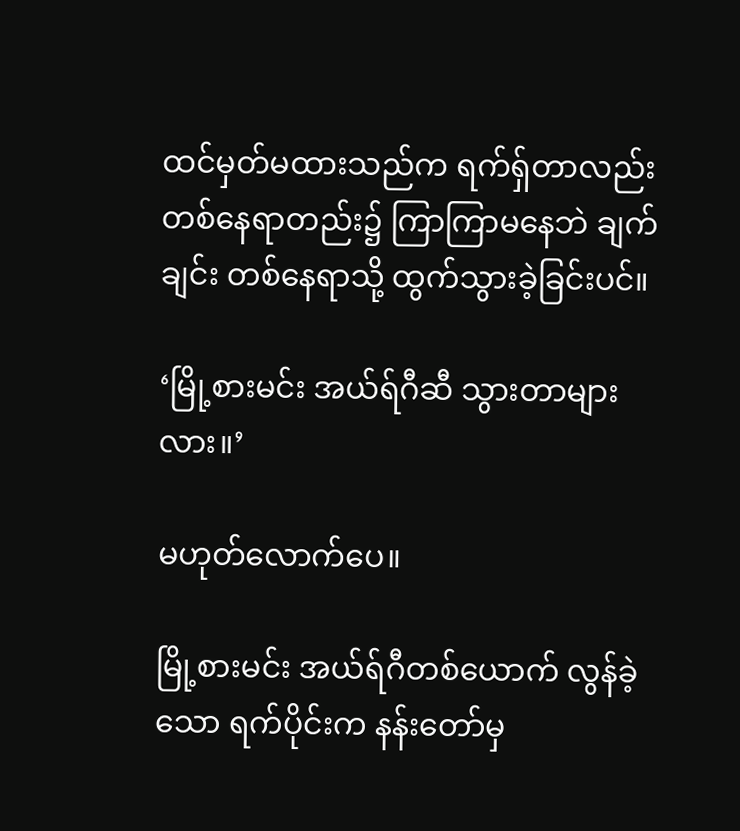ထင်မှတ်မထားသည်က ရက်ရှ်တာလည်း တစ်နေရာတည်း၌ ကြာကြာမနေဘဲ ချက်ချင်း တစ်နေရာသို့ ထွက်သွားခဲ့ခြင်းပင်။

‘မြို့စားမင်း အယ်ရ်ဂီဆီ သွားတာများလား။’

မဟုတ်လောက်ပေ။

မြို့စားမင်း အယ်ရ်ဂီတစ်ယောက် လွန်ခဲ့သော ရက်ပိုင်းက နန်းတော်မှ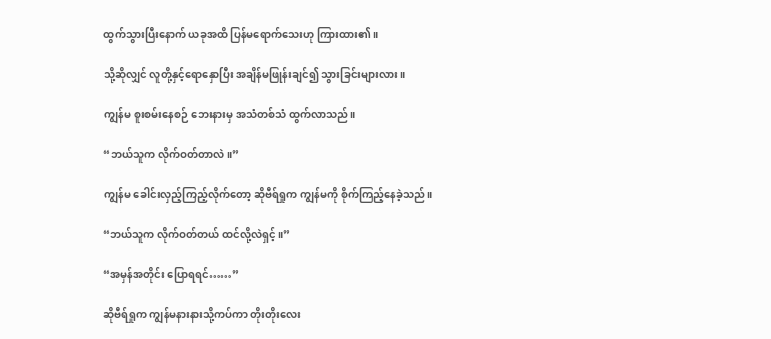ထွက်သွားပြီးနောက် ယခုအထိ ပြန်မရောက်သေးဟု ကြားထား၏။

သို့ဆိုလျှင် လူတို့နှင့်ရောနှောပြီး အချိန်မဖြုန်းချင်၍ သွားခြင်းများလား။

ကျွန်မ စူးစမ်းနေစဉ် ဘေးနားမှ အသံတစ်သံ ထွက်လာသည်။

“ဘယ်သူက လိုက်ဝတ်တာလဲ။”

ကျွန်မ ခေါင်းလှည့်ကြည့်လိုက်တော့ ဆိုဗီရ်ရှုက ကျွန်မကို စိုက်ကြည့်နေခဲ့သည်။

“ဘယ်သူက လိုက်ဝတ်တယ် ထင်လို့လဲရှင့်။”

“အမှန်အတိုင်း ပြောရရင်……”

ဆိုဗီရ်ရှုက ကျွန်မနားနားသို့ကပ်ကာ တိုးတိုးလေး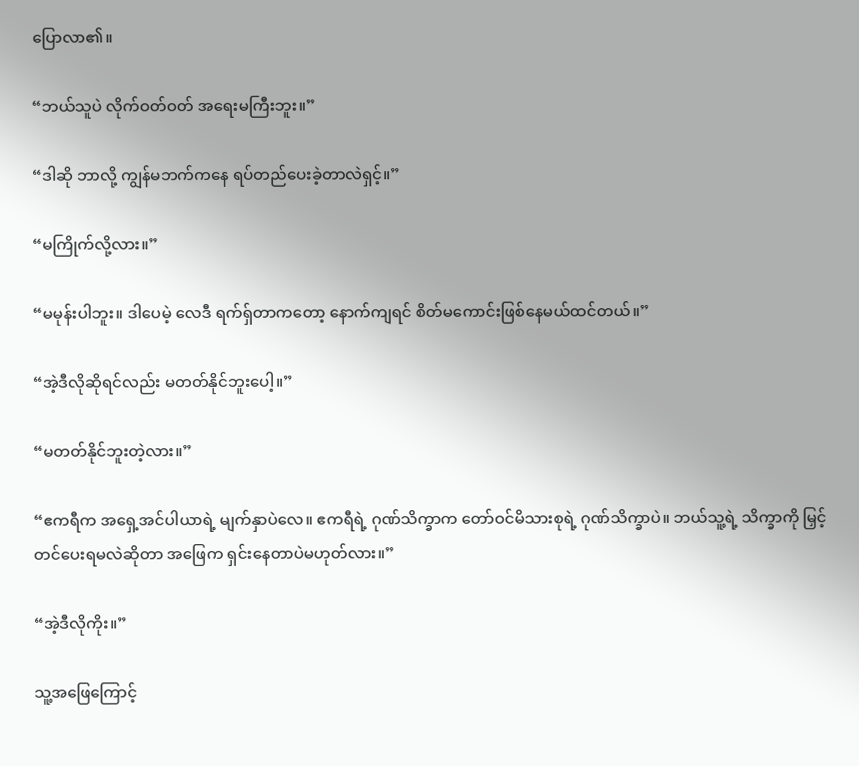ပြောလာ၏။

“ဘယ်သူပဲ လိုက်ဝတ်ဝတ် အရေးမကြီးဘူး။”

“ဒါဆို ဘာလို့ ကျွန်မဘက်ကနေ ရပ်တည်ပေးခဲ့တာလဲရှင့်။”

“မကြိုက်လို့လား။”

“မမုန်းပါဘူး။ ဒါပေမဲ့ လေဒီ ရက်ရှ်တာကတော့ နောက်ကျရင် စိတ်မကောင်းဖြစ်နေမယ်ထင်တယ်။”

“အဲ့ဒီလိုဆိုရင်လည်း မတတ်နိုင်ဘူးပေါ့။”

“မတတ်နိုင်ဘူးတဲ့လား။”

“ဧကရီက အရှေ့အင်ပါယာရဲ့ မျက်နှာပဲလေ။ ဧကရီရဲ့ ဂုဏ်သိက္ခာက တော်ဝင်မိသားစုရဲ့ ဂုဏ်သိက္ခာပဲ။ ဘယ်သူ့ရဲ့ သိက္ခာကို မြှင့်တင်ပေးရမလဲဆိုတာ အဖြေက ရှင်းနေတာပဲမဟုတ်လား။”

“အဲ့ဒီလိုကိုး။”

သူ့အဖြေကြောင့်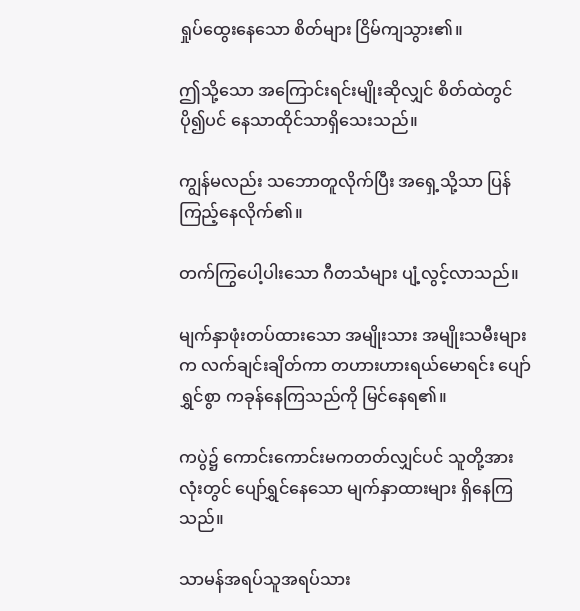ရှုပ်ထွေးနေသော စိတ်များ ငြိမ်ကျသွား၏။

ဤသို့သော အကြောင်းရင်းမျိုးဆိုလျှင် စိတ်ထဲတွင် ပို၍ပင် နေသာထိုင်သာရှိသေးသည်။

ကျွန်မလည်း သဘောတူလိုက်ပြီး အရှေ့သို့သာ ပြန်ကြည့်နေလိုက်၏။

တက်ကြွပေါ့ပါးသော ဂီတသံများ ပျံ့လွင့်လာသည်။

မျက်နှာဖုံးတပ်ထားသော အမျိုးသား အမျိုးသမီးများက လက်ချင်းချိတ်ကာ တဟားဟားရယ်မောရင်း ပျော်ရွှင်စွာ ကခုန်နေကြသည်ကို မြင်နေရ၏။

ကပွဲ၌ ကောင်းကောင်းမကတတ်လျှင်ပင် သူတို့အားလုံးတွင် ပျော်ရွှင်နေသော မျက်နှာထားများ ရှိနေကြသည်။

သာမန်အရပ်သူအရပ်သား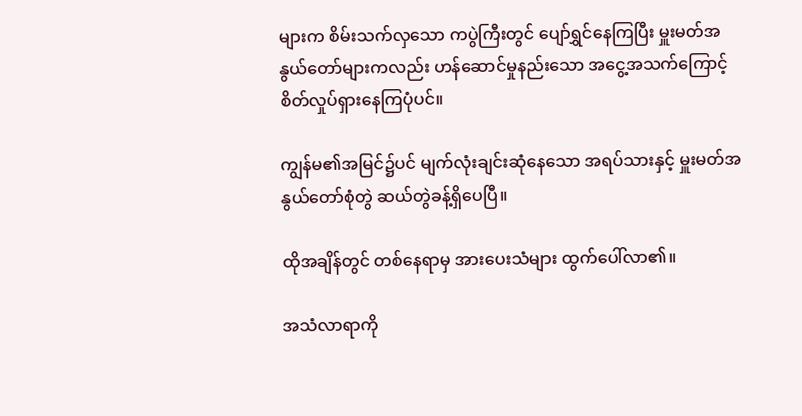များက စိမ်းသက်လှသော ကပွဲကြီးတွင် ပျော်ရွှင်နေကြပြီး မှူးမတ်အနွယ်တော်များကလည်း ဟန်ဆောင်မှုနည်းသော အငွေ့အသက်ကြောင့် စိတ်လှုပ်ရှားနေကြပုံပင်။

ကျွန်မ၏အမြင်၌ပင် မျက်လုံးချင်းဆုံနေသော အရပ်သားနှင့် မှူးမတ်အနွယ်တော်စုံတွဲ ဆယ်တွဲခန့်ရှိပေပြီ။

ထိုအချိန်တွင် တစ်နေရာမှ အားပေးသံများ ထွက်ပေါ်လာ၏။

အသံလာရာကို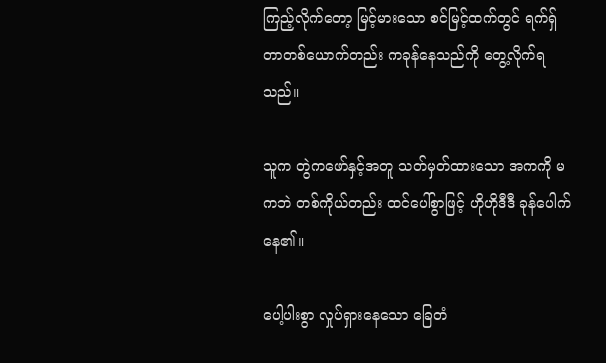ကြည့်လိုက်တော့ မြင့်မားသော စင်မြင့်ထက်တွင် ရက်ရှ်တာတစ်ယောက်တည်း ကခုန်နေသည်ကို တွေ့လိုက်ရသည်။

သူက တွဲကဖော်နှင့်အတူ သတ်မှတ်ထားသော အကကို မကဘဲ တစ်ကိုယ်တည်း ထင်ပေါ်စွာဖြင့် ဟိုဟိုဒီဒီ ခုန်ပေါက်နေ၏။

ပေါ့ပါးစွာ လှုပ်ရှားနေသော ခြေတံ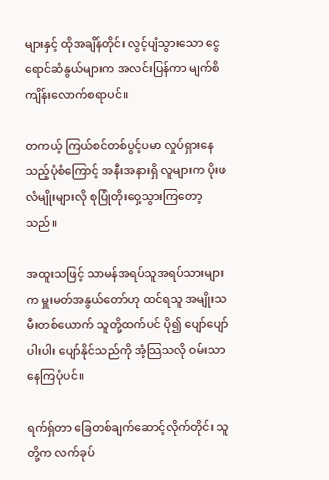များနှင့် ထိုအချိန်တိုင်း လွင့်ပျံသွားသော ငွေရောင်ဆံနွယ်များက အလင်းပြန်ကာ မျက်စိကျိန်းလောက်စရာပင်။

တကယ့် ကြယ်စင်တစ်ပွင့်ပမာ လှုပ်ရှားနေသည့်ပုံစံကြောင့် အနီးအနားရှိ လူများက ပိုးဖလံမျိုးများလို စုပြုံတိုးဝှေ့သွားကြတော့သည်။

အထူးသဖြင့် သာမန်အရပ်သူအရပ်သားများက မှူးမတ်အနွယ်တော်ဟု ထင်ရသူ အမျိုးသမီးတစ်ယောက် သူတို့ထက်ပင် ပို၍ ပျော်ပျော်ပါးပါး ပျော်နိုင်သည်ကို အံ့သြသလို ဝမ်းသာနေကြပုံပင်။

ရက်ရှ်တာ ခြေတစ်ချက်ဆောင့်လိုက်တိုင်း သူတို့က လက်ခုပ်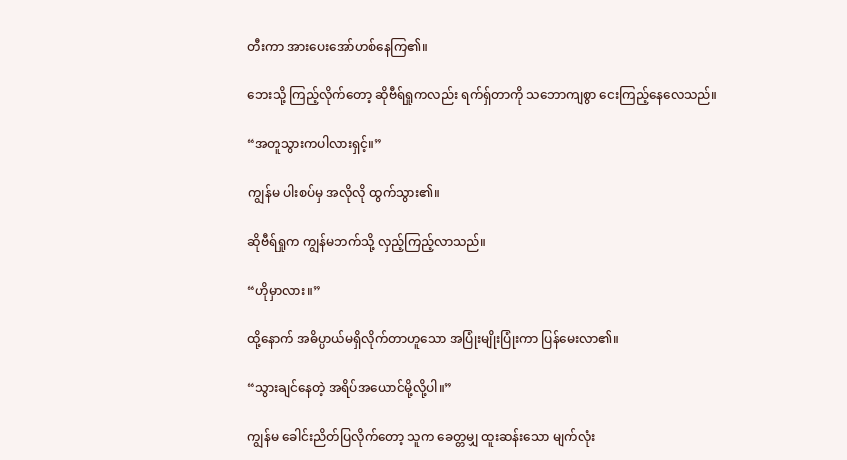တီးကာ အားပေးအော်ဟစ်နေကြ၏။

ဘေးသို့ ကြည့်လိုက်တော့ ဆိုဗီရ်ရှုကလည်း ရက်ရှ်တာကို သဘောကျစွာ ငေးကြည့်နေလေသည်။

“အတူသွားကပါလားရှင့်။”

ကျွန်မ ပါးစပ်မှ အလိုလို ထွက်သွား၏။

ဆိုဗီရ်ရှုက ကျွန်မဘက်သို့ လှည့်ကြည့်လာသည်။

“ဟိုမှာလား။”

ထို့နောက် အဓိပ္ပာယ်မရှိလိုက်တာဟူသော အပြုံးမျိုးပြုံးကာ ပြန်မေးလာ၏။

“သွားချင်နေတဲ့ အရိပ်အယောင်မို့လို့ပါ။”

ကျွန်မ ခေါင်းညိတ်ပြလိုက်တော့ သူက ခေတ္တမျှ ထူးဆန်းသော မျက်လုံး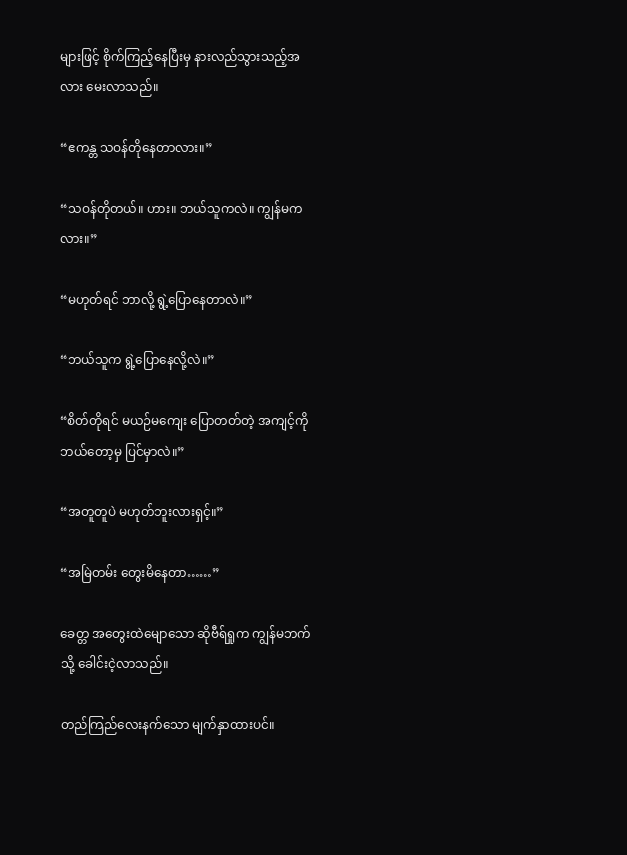များဖြင့် စိုက်ကြည့်နေပြီးမှ နားလည်သွားသည့်အလား မေးလာသည်။

“ဧကန္တ သဝန်တိုနေတာလား။”

“သဝန်တိုတယ်။ ဟား။ ဘယ်သူကလဲ။ ကျွန်မကလား။”

“မဟုတ်ရင် ဘာလို့ ရွဲ့ပြောနေတာလဲ။”

“ဘယ်သူက ရွဲ့ပြောနေလို့လဲ။”

“စိတ်တိုရင် မယဉ်မကျေး ပြောတတ်တဲ့ အကျင့်ကို ဘယ်တော့မှ ပြင်မှာလဲ။”

“အတူတူပဲ မဟုတ်ဘူးလားရှင့်။”

“အမြဲတမ်း တွေးမိနေတာ……”

ခေတ္တ အတွေးထဲမျောသော ဆိုဗီရ်ရှုက ကျွန်မဘက်သို့ ခေါင်းငဲ့လာသည်။

တည်ကြည်လေးနက်သော မျက်နှာထားပင်။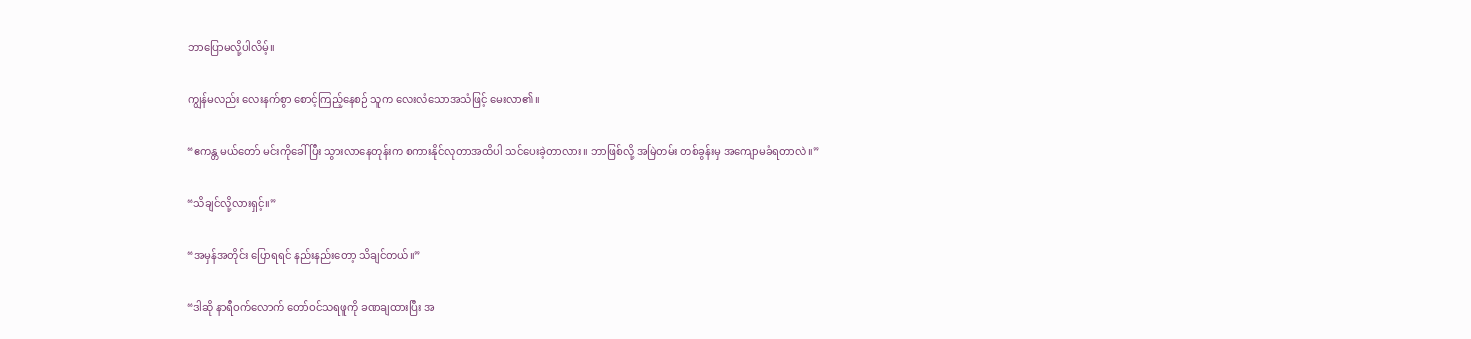ဘာပြောမလို့ပါလိမ့်။

ကျွန်မလည်း လေးနက်စွာ စောင့်ကြည့်နေစဉ် သူက လေးလံသောအသံဖြင့် မေးလာ၏။

“ဧကန္တ မယ်တော် မင်းကိုခေါ်ပြီး သွားလာနေတုန်းက စကားနိုင်လုတာအထိပါ သင်ပေးခဲ့တာလား။ ဘာဖြစ်လို့ အမြဲတမ်း တစ်ခွန်းမှ အကျောမခံရတာလဲ။”

“သိချင်လို့လားရှင့်။”

“အမှန်အတိုင်း ပြောရရင် နည်းနည်းတော့ သိချင်တယ်။”

“ဒါဆို နာရီဝက်လောက် တော်ဝင်သရဖူကို ခဏချထားပြီး အ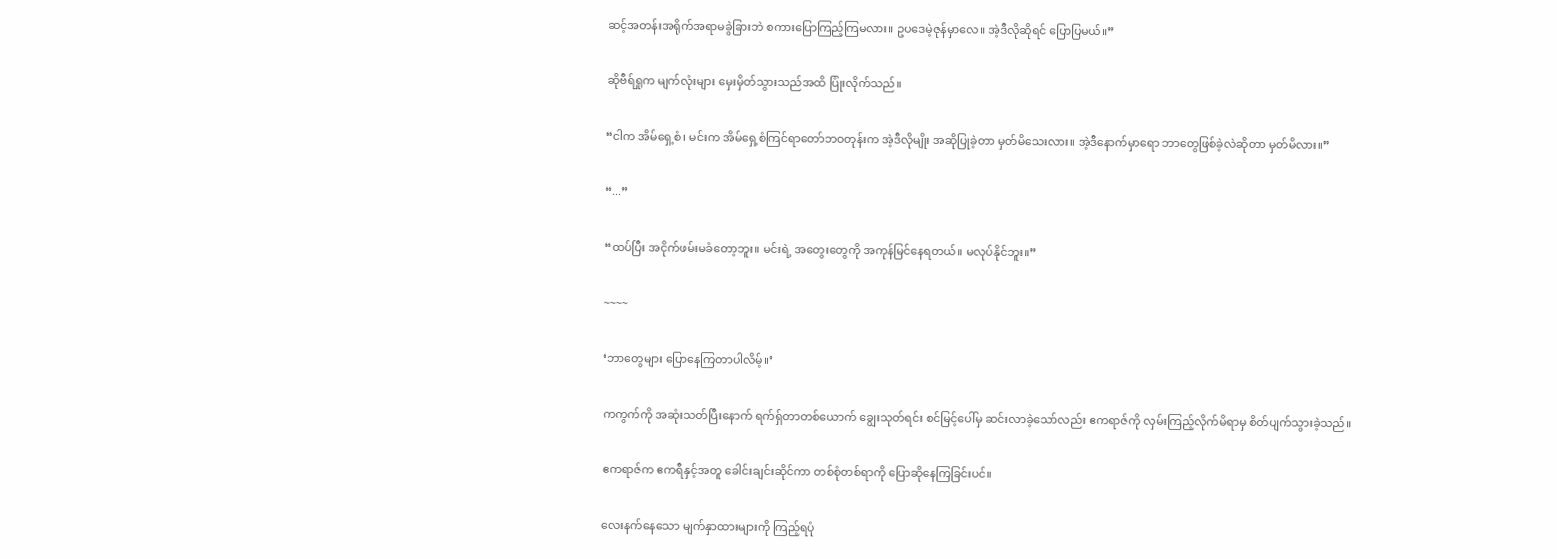ဆင့်အတန်းအရိုက်အရာမခွဲခြားဘဲ စကားပြောကြည့်ကြမလား။ ဥပဒေမဲ့ဇုန်မှာလေ။ အဲ့ဒီလိုဆိုရင် ပြောပြမယ်။”

ဆိုဗီရ်ရှုက မျက်လုံးများ မှေးမှိတ်သွားသည်အထိ ပြုံးလိုက်သည်။

“ငါက အိမ်ရှေ့စံ၊ မင်းက အိမ်ရှေ့စံကြင်ရာတော်ဘဝတုန်းက အဲ့ဒီလိုမျိုး အဆိုပြုခဲ့တာ မှတ်မိသေးလား။ အဲ့ဒီနောက်မှာရော ဘာတွေဖြစ်ခဲ့လဲဆိုတာ မှတ်မိလား။”

“...”

“ထပ်ပြီး အငိုက်ဖမ်းမခံတော့ဘူး။ မင်းရဲ့ အတွေးတွေကို အကုန်မြင်နေရတယ်။ မလုပ်နိုင်ဘူး။”

~~~~

‘ဘာတွေများ ပြောနေကြတာပါလိမ့်။’

ကကွက်ကို အဆုံးသတ်ပြီးနောက် ရက်ရှ်တာတစ်ယောက် ချွေးသုတ်ရင်း စင်မြင့်ပေါ်မှ ဆင်းလာခဲ့သော်လည်း ဧကရာဇ်ကို လှမ်းကြည့်လိုက်မိရာမှ စိတ်ပျက်သွားခဲ့သည်။

ဧကရာဇ်က ဧကရီနှင့်အတူ ခေါင်းချင်းဆိုင်ကာ တစ်စုံတစ်ရာကို ပြောဆိုနေကြခြင်းပင်။

လေးနက်နေသော မျက်နှာထားများကို ကြည့်ရပုံ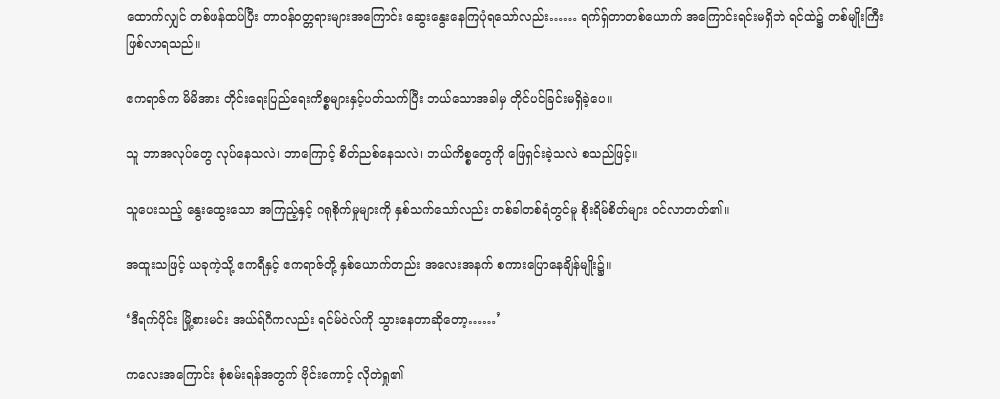ထောက်လျှင် တစ်ဖန်ထပ်ပြီး တာဝန်ဝတ္တရားများအကြောင်း ဆွေးနွေးနေကြပုံရသော်လည်း…… ရက်ရှ်တာတစ်ယောက် အကြောင်းရင်းမရှိဘဲ ရင်ထဲ၌ တစ်မျိုးကြီး ဖြစ်လာရသည်။

ဧကရာဇ်က မိမိအား တိုင်းရေးပြည်ရေးကိစ္စများနှင့်ပတ်သက်ပြီး ဘယ်သောအခါမှ တိုင်ပင်ခြင်းမရှိခဲ့ပေ။

သူ ဘာအလုပ်တွေ လုပ်နေသလဲ၊ ဘာကြောင့် စိတ်ညစ်နေသလဲ၊ ဘယ်ကိစ္စတွေကို ဖြေရှင်းခဲ့သလဲ စသည်ဖြင့်။

သူပေးသည့် နွေးထွေးသော အကြည့်နှင့် ဂရုစိုက်မှုများကို နှစ်သက်သော်လည်း တစ်ခါတစ်ရံတွင်မူ စိုးရိမ်စိတ်များ ဝင်လာတတ်၏။

အထူးသဖြင့် ယခုကဲ့သို့ ဧကရီနှင့် ဧကရာဇ်တို့ နှစ်ယောက်တည်း အလေးအနက် စကားပြောနေချိန်မျိုး၌။

‘ဒီရက်ပိုင်း မြို့စားမင်း အယ်ရ်ဂီကလည်း ရင်မ်ဝဲလ်ကို သွားနေတာဆိုတော့……’

ကလေးအကြောင်း စုံစမ်းရန်အတွက် ဗိုင်းကောင့် လိုတဲရှု၏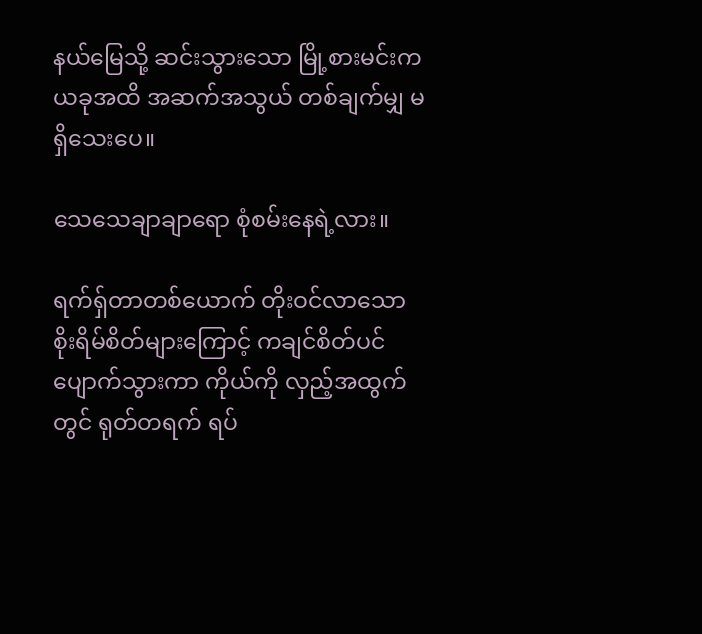နယ်မြေသို့ ဆင်းသွားသော မြို့စားမင်းက ယခုအထိ အဆက်အသွယ် တစ်ချက်မျှ မရှိသေးပေ။

သေသေချာချာရော စုံစမ်းနေရဲ့လား။

ရက်ရှ်တာတစ်ယောက် တိုးဝင်လာသော စိုးရိမ်စိတ်များကြောင့် ကချင်စိတ်ပင် ပျောက်သွားကာ ကိုယ်ကို လှည့်အထွက်တွင် ရုတ်တရက် ရပ်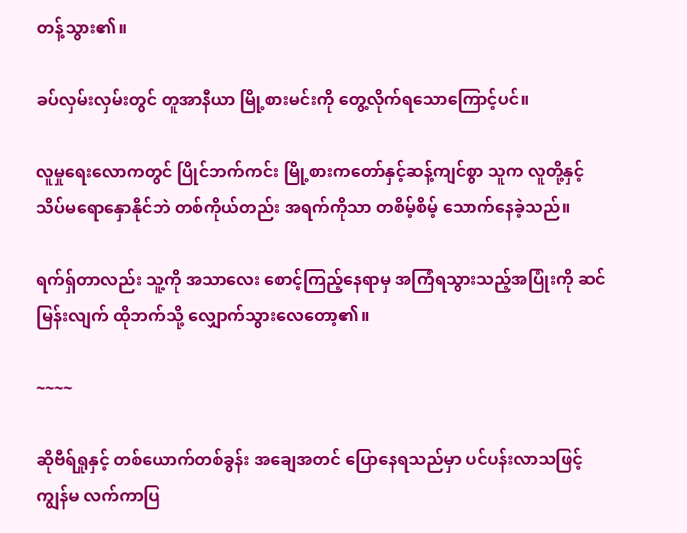တန့်သွား၏။

ခပ်လှမ်းလှမ်းတွင် တူအာနီယာ မြို့စားမင်းကို တွေ့လိုက်ရသောကြောင့်ပင်။

လူမှုရေးလောကတွင် ပြိုင်ဘက်ကင်း မြို့စားကတော်နှင့်ဆန့်ကျင်စွာ သူက လူတို့နှင့် သိပ်မရောနှောနိုင်ဘဲ တစ်ကိုယ်တည်း အရက်ကိုသာ တစိမ့်စိမ့် သောက်နေခဲ့သည်။

ရက်ရှ်တာလည်း သူ့ကို အသာလေး စောင့်ကြည့်နေရာမှ အကြံရသွားသည့်အပြုံးကို ဆင်မြန်းလျက် ထိုဘက်သို့ လျှောက်သွားလေတော့၏။

~~~~

ဆိုဗီရ်ရှုနှင့် တစ်ယောက်တစ်ခွန်း အချေအတင် ပြောနေရသည်မှာ ပင်ပန်းလာသဖြင့် ကျွန်မ လက်ကာပြ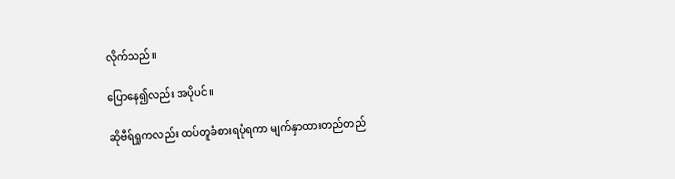လိုက်သည်။

ပြောနေ၍လည်း အပိုပင်။

ဆိုဗီရ်ရှုကလည်း ထပ်တူခံစားရပုံရကာ မျက်နှာထားတည်တည်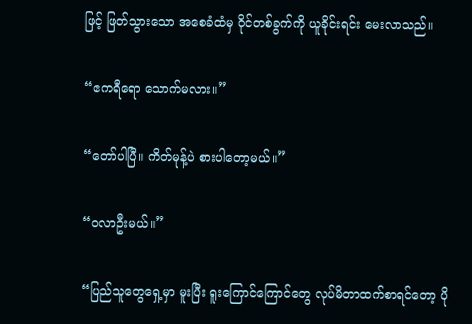ဖြင့် ဖြတ်သွားသော အစေခံထံမှ ဝိုင်တစ်ခွက်ကို ယူခိုင်းရင်း မေးလာသည်။

“ဧကရီရော သောက်မလား။”

“တော်ပါပြီ။ ကိတ်မုန့်ပဲ စားပါတော့မယ်။”

“ဝလာဦးမယ်။”

“ပြည်သူတွေရှေ့မှာ မူးပြီး ရူးကြောင်ကြောင်တွေ လုပ်မိတာထက်စာရင်တော့ ပို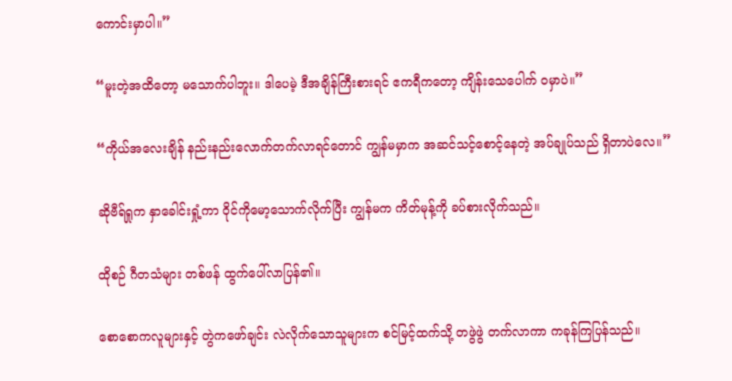ကောင်းမှာပါ။”

“မူးတဲ့အထိတော့ မသောက်ပါဘူး။ ဒါပေမဲ့ ဒီအချိန်ကြီးစားရင် ဧကရီကတော့ ကျိန်းသေပေါက် ဝမှာပဲ။”

“ကိုယ်အလေးချိန် နည်းနည်းလောက်တက်လာရင်တောင် ကျွန်မမှာက အဆင်သင့်စောင့်နေတဲ့ အပ်ချုပ်သည် ရှိတာပဲလေ။”

ဆိုဗီရ်ရှုက နှာခေါင်းရှုံ့ကာ ဝိုင်ကိုမော့သောက်လိုက်ပြီး ကျွန်မက ကိတ်မုန့်ကို ခပ်စားလိုက်သည်။

ထိုစဉ် ဂီတသံများ တစ်ဖန် ထွက်ပေါ်လာပြန်၏။

စောစောကလူများနှင့် တွဲကဖော်ချင်း လဲလိုက်သောသူများက စင်မြင့်ထက်သို့ တဖွဲဖွဲ တက်လာကာ ကခုန်ကြပြန်သည်။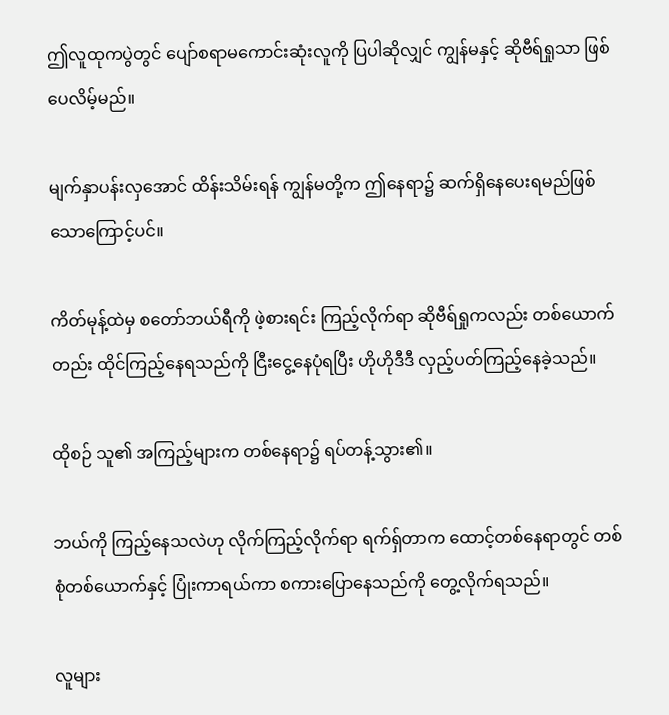ဤလူထုကပွဲတွင် ပျော်စရာမကောင်းဆုံးလူကို ပြပါဆိုလျှင် ကျွန်မနှင့် ဆိုဗီရ်ရှုသာ ဖြစ်ပေလိမ့်မည်။

မျက်နှာပန်းလှအောင် ထိန်းသိမ်းရန် ကျွန်မတို့က ဤနေရာ၌ ဆက်ရှိနေပေးရမည်ဖြစ်သောကြောင့်ပင်။

ကိတ်မုန့်ထဲမှ စတော်ဘယ်ရီကို ဖဲ့စားရင်း ကြည့်လိုက်ရာ ဆိုဗီရ်ရှုကလည်း တစ်ယောက်တည်း ထိုင်ကြည့်နေရသည်ကို ငြီးငွေ့နေပုံရပြီး ဟိုဟိုဒီဒီ လှည့်ပတ်ကြည့်နေခဲ့သည်။

ထိုစဉ် သူ၏ အကြည့်များက တစ်နေရာ၌ ရပ်တန့်သွား၏။

ဘယ်ကို ကြည့်နေသလဲဟု လိုက်ကြည့်လိုက်ရာ ရက်ရှ်တာက ထောင့်တစ်နေရာတွင် တစ်စုံတစ်ယောက်နှင့် ပြုံးကာရယ်ကာ စကားပြောနေသည်ကို တွေ့လိုက်ရသည်။

လူများ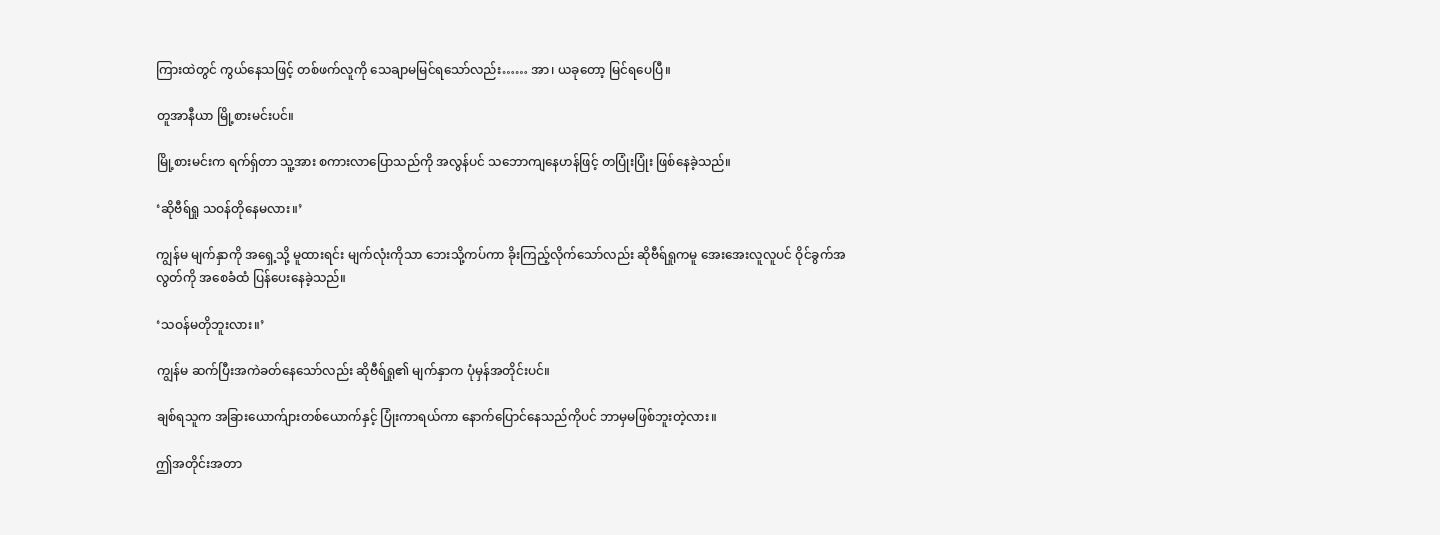ကြားထဲတွင် ကွယ်နေသဖြင့် တစ်ဖက်လူကို သေချာမမြင်ရသော်လည်း…… အာ၊ ယခုတော့ မြင်ရပေပြီ။

တူအာနီယာ မြို့စားမင်းပင်။

မြို့စားမင်းက ရက်ရှ်တာ သူ့အား စကားလာပြောသည်ကို အလွန်ပင် သဘောကျနေဟန်ဖြင့် တပြုံးပြုံး ဖြစ်နေခဲ့သည်။

‘ဆိုဗီရ်ရှု သဝန်တိုနေမလား။’

ကျွန်မ မျက်နှာကို အရှေ့သို့ မူထားရင်း မျက်လုံးကိုသာ ဘေးသို့ကပ်ကာ ခိုးကြည့်လိုက်သော်လည်း ဆိုဗီရ်ရှုကမူ အေးအေးလူလူပင် ဝိုင်ခွက်အလွတ်ကို အစေခံထံ ပြန်ပေးနေခဲ့သည်။

‘သဝန်မတိုဘူးလား။’

ကျွန်မ ဆက်ပြီးအကဲခတ်နေသော်လည်း ဆိုဗီရ်ရှု၏ မျက်နှာက ပုံမှန်အတိုင်းပင်။

ချစ်ရသူက အခြားယောက်ျားတစ်ယောက်နှင့် ပြုံးကာရယ်ကာ နောက်ပြောင်နေသည်ကိုပင် ဘာမှမဖြစ်ဘူးတဲ့လား။

ဤအတိုင်းအတာ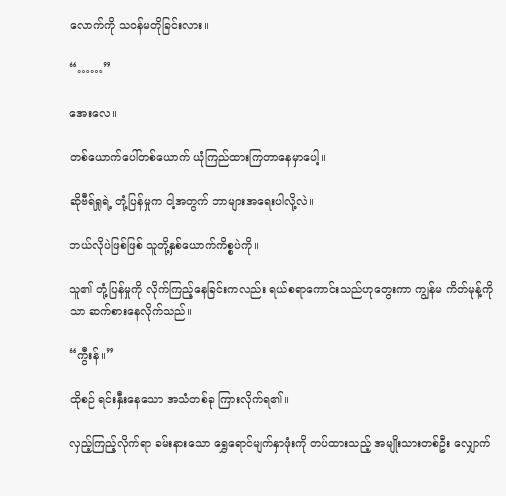လောက်ကို သဝန်မတိုခြင်းလား။

“……”

အေးလေ။

တစ်ယောက်ပေါ်တစ်ယောက် ယုံကြည်ထားကြတာနေမှာပေါ့။

ဆိုဗီရ်ရှုရဲ့ တုံ့ပြန်မှုက ငါ့အတွက် ဘာများအရေးပါလို့လဲ။

ဘယ်လိုပဲဖြစ်ဖြစ် သူတို့နှစ်ယောက်ကိစ္စပဲကို။

သူ၏ တုံ့ပြန်မှုကို လိုက်ကြည့်နေခြင်းကလည်း ရယ်စရာကောင်းသည်ဟုတွေးကာ ကျွန်မ ကိတ်မုန့်ကိုသာ ဆက်စားနေလိုက်သည်။

“ကွီးန်။”

ထိုစဉ် ရင်းနှီးနေသော အသံတစ်ခု ကြားလိုက်ရ၏။

လှည့်ကြည့်လိုက်ရာ ခမ်းနားသော ရွှေရောင်မျက်နှာဖုံးကို တပ်ထားသည့် အမျိုးသားတစ်ဦး လျှောက်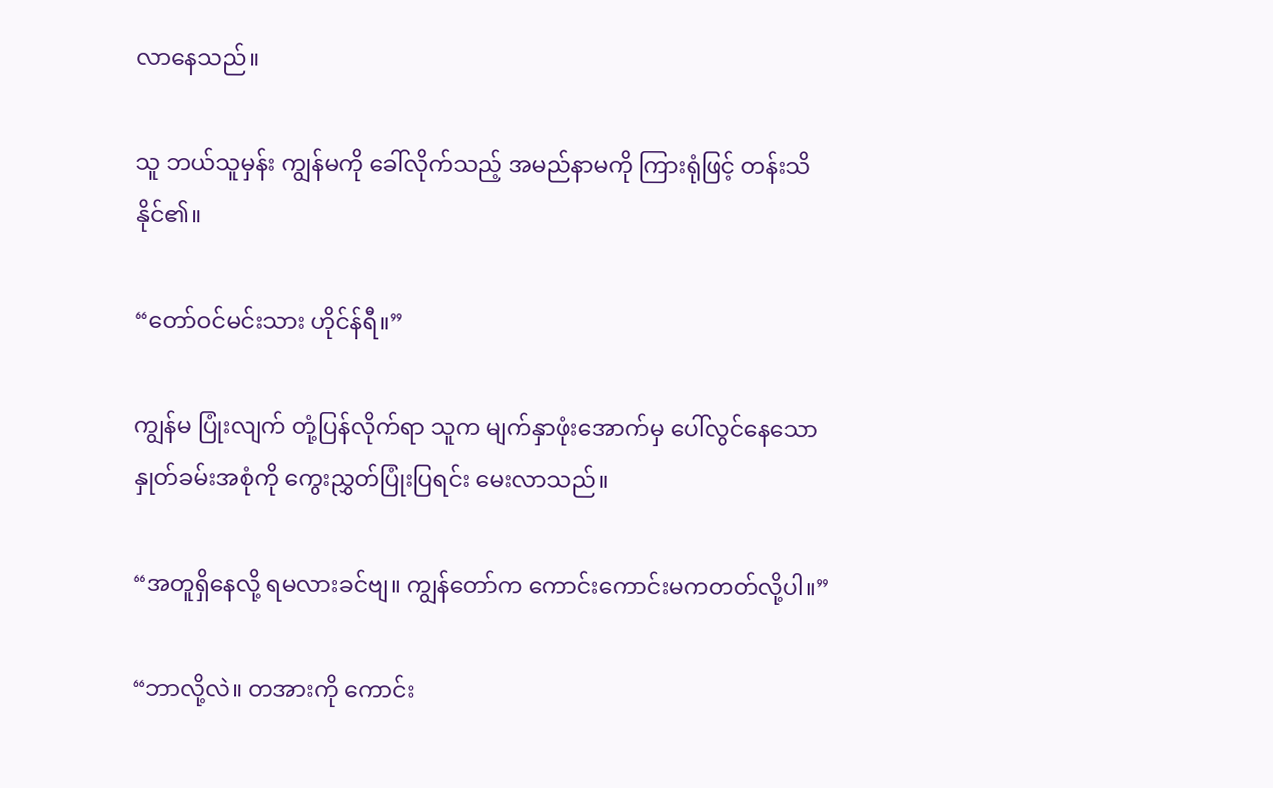လာနေသည်။

သူ ဘယ်သူမှန်း ကျွန်မကို ခေါ်လိုက်သည့် အမည်နာမကို ကြားရုံဖြင့် တန်းသိနိုင်၏။

“တော်ဝင်မင်းသား ဟိုင်န်ရီ။”

ကျွန်မ ပြုံးလျက် တုံ့ပြန်လိုက်ရာ သူက မျက်နှာဖုံးအောက်မှ ပေါ်လွင်နေသော နှုတ်ခမ်းအစုံကို ကွေးညွှတ်ပြုံးပြရင်း မေးလာသည်။

“အတူရှိနေလို့ ရမလားခင်ဗျ။ ကျွန်တော်က ကောင်းကောင်းမကတတ်လို့ပါ။”

“ဘာလို့လဲ။ တအားကို ကောင်း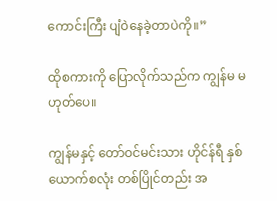ကောင်းကြီး ပျံဝဲနေခဲ့တာပဲကို။”

ထိုစကားကို ပြောလိုက်သည်က ကျွန်မ မဟုတ်ပေ။

ကျွန်မနှင့် တော်ဝင်မင်းသား ဟိုင်န်ရီ နှစ်ယောက်စလုံး တစ်ပြိုင်တည်း အ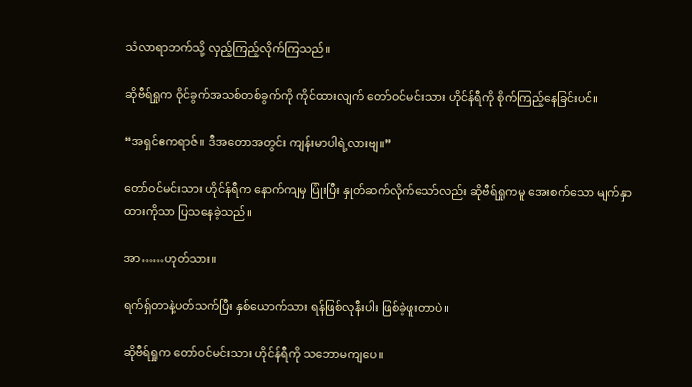သံလာရာဘက်သို့ လှည့်ကြည့်လိုက်ကြသည်။

ဆိုဗီရ်ရှုက ဝိုင်ခွက်အသစ်တစ်ခွက်ကို ကိုင်ထားလျက် တော်ဝင်မင်းသား ဟိုင်န်ရီကို စိုက်ကြည့်နေခြင်းပင်။

“အရှင်ဧကရာဇ်။ ဒီအတောအတွင်း ကျန်းမာပါရဲ့လားဗျ။”

တော်ဝင်မင်းသား ဟိုင်န်ရီက နောက်ကျမှ ပြုံးပြီး နှုတ်ဆက်လိုက်သော်လည်း ဆိုဗီရ်ရှုကမူ အေးစက်သော မျက်နှာထားကိုသာ ပြသနေခဲ့သည်။

အာ……ဟုတ်သား။

ရက်ရှ်တာနဲ့ပတ်သက်ပြီး နှစ်ယောက်သား ရန်ဖြစ်လုနီးပါး ဖြစ်ခဲ့ဖူးတာပဲ။

ဆိုဗီရ်ရှုက တော်ဝင်မင်းသား ဟိုင်န်ရီကို သဘောမကျပေ။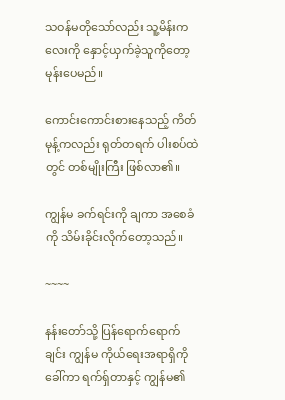သဝန်မတိုသော်လည်း သူ့မိန်းကလေးကို နှောင့်ယှက်ခဲ့သူကိုတော့ မုန်းပေမည်။

ကောင်းကောင်းစားနေသည့် ကိတ်မုန့်ကလည်း ရုတ်တရက် ပါးစပ်ထဲတွင် တစ်မျိုးကြီး ဖြစ်လာ၏။

ကျွန်မ ခက်ရင်းကို ချကာ အစေခံကို သိမ်းခိုင်းလိုက်တော့သည်။

~~~~

နန်းတော်သို့ ပြန်ရောက်ရောက်ချင်း ကျွန်မ ကိုယ်ရေးအရာရှိကိုခေါ်ကာ ရက်ရှ်တာနှင့် ကျွန်မ၏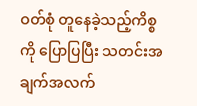ဝတ်စုံ တူနေခဲ့သည့်ကိစ္စကို ပြောပြပြီး သတင်းအချက်အလက်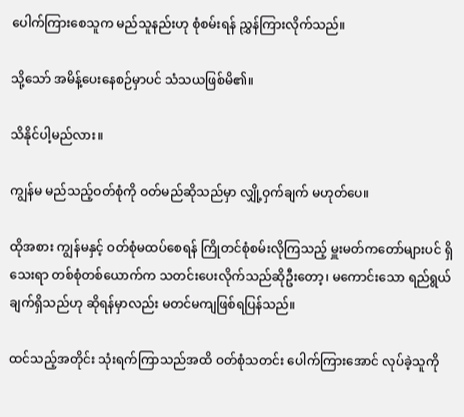ပေါက်ကြားစေသူက မည်သူနည်းဟု စုံစမ်းရန် ညွှန်ကြားလိုက်သည်။

သို့သော် အမိန့်ပေးနေစဉ်မှာပင် သံသယဖြစ်မိ၏။

သိနိုင်ပါ့မည်လား။

ကျွန်မ မည်သည့်ဝတ်စုံကို ဝတ်မည်ဆိုသည်မှာ လျှို့ဝှက်ချက် မဟုတ်ပေ။

ထိုအစား ကျွန်မနှင့် ဝတ်စုံမထပ်စေရန် ကြိုတင်စုံစမ်းလိုကြသည့် မှူးမတ်ကတော်များပင် ရှိသေးရာ တစ်စုံတစ်ယောက်က သတင်းပေးလိုက်သည်ဆိုဦးတော့၊ မကောင်းသော ရည်ရွယ်ချက်ရှိသည်ဟု ဆိုရန်မှာလည်း မတင်မကျဖြစ်ရပြန်သည်။

ထင်သည့်အတိုင်း သုံးရက်ကြာသည်အထိ ဝတ်စုံသတင်း ပေါက်ကြားအောင် လုပ်ခဲ့သူကို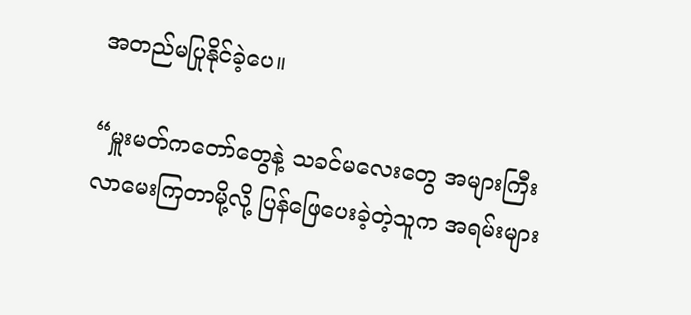အတည်မပြုနိုင်ခဲ့ပေ။

“မှူးမတ်ကတော်တွေနဲ့ သခင်မလေးတွေ အများကြီး လာမေးကြတာမို့လို့ ပြန်ဖြေပေးခဲ့တဲ့သူက အရမ်းများ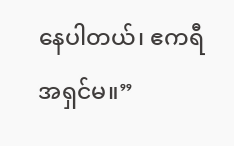နေပါတယ်၊ ဧကရီ အရှင်မ။”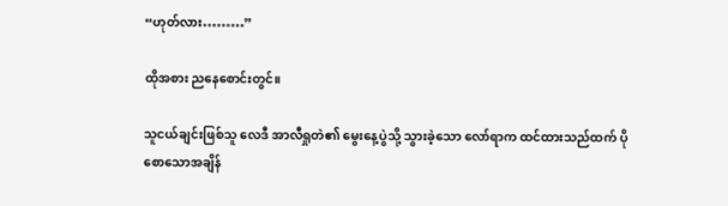“ဟုတ်လား………”

ထိုအစား ညနေစောင်းတွင်။

သူငယ်ချင်းဖြစ်သူ လေဒီ အာလီရှုတဲ၏ မွေးနေ့ပွဲသို့ သွားခဲ့သော လော်ရာက ထင်ထားသည်ထက် ပိုစောသောအချိန်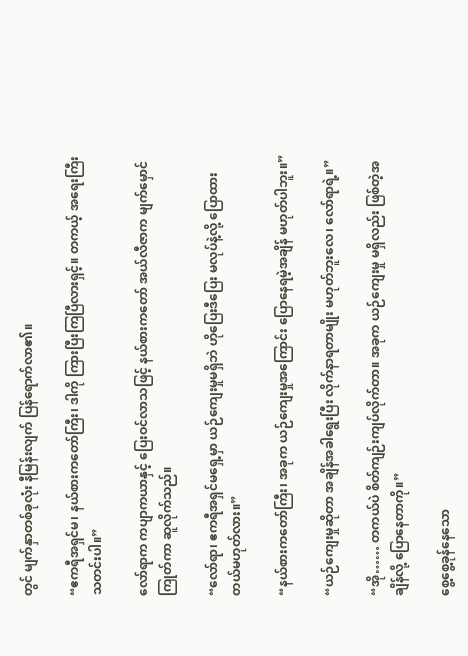တွင် မျက်နှာတစ်ခုလုံး နီမြန်းလျက် ပြန်ရောက်လာ၏။

“ဧကရီအရှင်မ၊ နယ်စားကတော်ကြီး၊ ဒါကို ကြားပြီးကြပြီလားရှင့်။ တကယ့် အရေးကြီး သတင်းပါ။”

လော်ရာက ကပျာကယာနှင့် ပြေးဝင်လာသဖြင့် နယ်စားကတော် အယ်လီဇာက မျက်မှောင်ကြုတ်ကာ ဆူလိုက်သည်။

“လော်ရာ၊ ဧကရီအရှင်မရှေ့မှာ ယဉ်ကျေးမှုမရှိဘဲ ဟိုပြေးဒီပြေး မလုပ်နဲ့လို့ ပြောထားတယ်မဟုတ်လား။”

“နယ်စားကတော်ကြီး၊ အခုက ယဉ်ကျေးမှုအကြောင်း ပြောနေရမဲ့အချိန် မဟုတ်ပါဘူး။”

“ယဉ်ကျေးမှုဆိုတာ အချိန်အခါရွေးပြီး လိုက်နာရတာမျိုး မဟုတ်ဘူးလေ၊ လော်ရာရဲ့။”

“အို…… တကယ်ပဲ စိတ်ကျဉ်းကျပ်လိုက်တာ။ အခုက ယဉ်ကျေးမှု မရှိလည်း ဖြစ်တဲ့အချိန်လို့ ပြောနေတာကို။”

စွေ့စွေ့ခုန်နေသော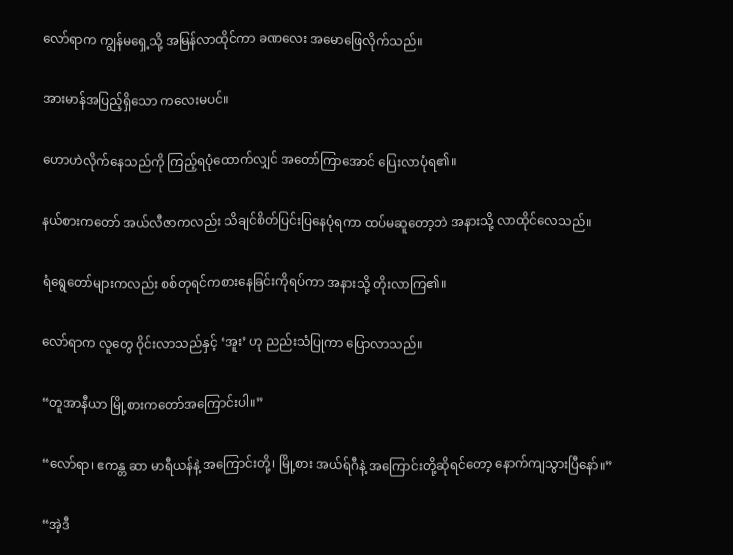လော်ရာက ကျွန်မရှေ့သို့ အမြန်လာထိုင်ကာ ခဏလေး အမောဖြေလိုက်သည်။

အားမာန်အပြည့်ရှိသော ကလေးမပင်။

ဟောဟဲလိုက်နေသည်ကို ကြည့်ရပုံထောက်လျှင် အတော်ကြာအောင် ပြေးလာပုံရ၏။

နယ်စားကတော် အယ်လီဇာကလည်း သိချင်စိတ်ပြင်းပြနေပုံရကာ ထပ်မဆူတော့ဘဲ အနားသို့ လာထိုင်လေသည်။

ရံရွေတော်များကလည်း စစ်တုရင်ကစားနေခြင်းကိုရပ်ကာ အနားသို့ တိုးလာကြ၏။

လော်ရာက လူတွေ ဝိုင်းလာသည်နှင့် ‘အူး’ ဟု ညည်းသံပြုကာ ပြောလာသည်။

“တူအာနီယာ မြို့စားကတော်အကြောင်းပါ။”

“လော်ရာ၊ ဧကန္တ ဆာ မာရီယန်နဲ့ အကြောင်းတို့၊ မြို့စား အယ်ရ်ဂီနဲ့ အကြောင်းတို့ဆိုရင်တော့ နောက်ကျသွားပြီနော်။”

“အဲ့ဒီ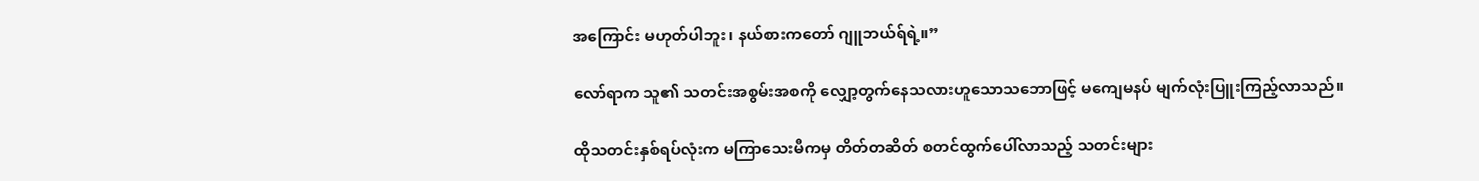အကြောင်း မဟုတ်ပါဘူး၊ နယ်စားကတော် ဂျူဘယ်ရ်ရဲ့။”

လော်ရာက သူ၏ သတင်းအစွမ်းအစကို လျှော့တွက်နေသလားဟူသောသဘောဖြင့် မကျေမနပ် မျက်လုံးပြူးကြည့်လာသည်။

ထိုသတင်းနှစ်ရပ်လုံးက မကြာသေးမီကမှ တိတ်တဆိတ် စတင်ထွက်ပေါ်လာသည့် သတင်းများ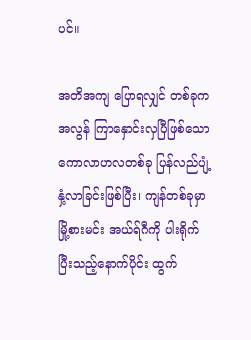ပင်။

အတိအကျ ပြောရလျှင် တစ်ခုက အလွန် ကြာနှောင်းလှပြီဖြစ်သော ကောလာဟလတစ်ခု ပြန်လည်ပျံ့နှံ့လာခြင်းဖြစ်ပြီး၊ ကျန်တစ်ခုမှာ မြို့စားမင်း အယ်ရ်ဂီကို ပါးရိုက်ပြီးသည့်နောက်ပိုင်း ထွက်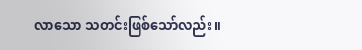လာသော သတင်းဖြစ်သော်လည်း။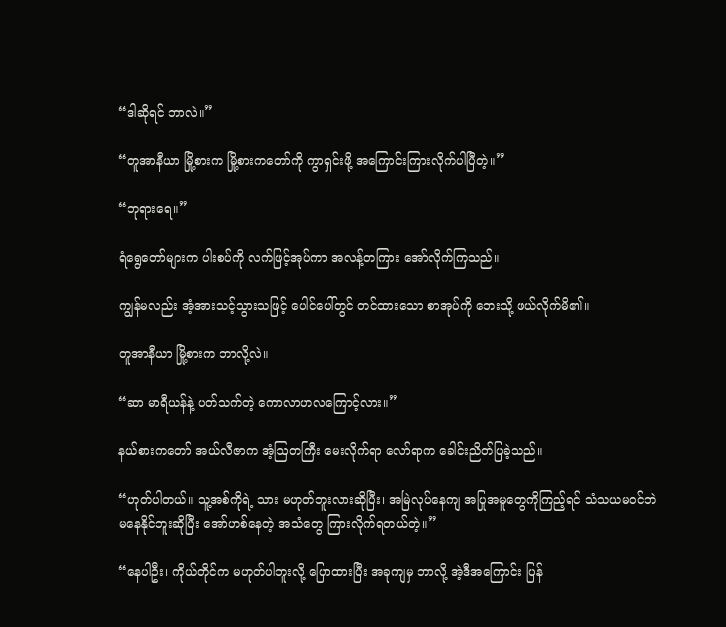“ဒါဆိုရင် ဘာလဲ။”

“တူအာနီယာ မြို့စားက မြို့စားကတော်ကို ကွာရှင်းဖို့ အကြောင်းကြားလိုက်ပါပြီတဲ့။”

“ဘုရားရေ။”

ရံရွေတော်များက ပါးစပ်ကို လက်ဖြင့်အုပ်ကာ အလန့်တကြား အော်လိုက်ကြသည်။

ကျွန်မလည်း အံ့အားသင့်သွားသဖြင့် ပေါင်ပေါ်တွင် တင်ထားသော စာအုပ်ကို ဘေးသို့ ဖယ်လိုက်မိ၏။

တူအာနီယာ မြို့စားက ဘာလို့လဲ။

“ဆာ မာရီယန်နဲ့ ပတ်သက်တဲ့ ကောလာဟလကြောင့်လား။”

နယ်စားကတော် အယ်လီဇာက အံ့ဩတကြီး မေးလိုက်ရာ လော်ရာက ခေါင်းညိတ်ပြခဲ့သည်။

“ဟုတ်ပါတယ်။ သူ့အစ်ကိုရဲ့ သား မဟုတ်ဘူးလားဆိုပြီး၊ အမြဲလုပ်နေကျ အပြုအမူတွေကိုကြည့်ရင် သံသယမဝင်ဘဲ မနေနိုင်ဘူးဆိုပြီး အော်ဟစ်နေတဲ့ အသံတွေ ကြားလိုက်ရတယ်တဲ့။”

“နေပါဦး၊ ကိုယ်တိုင်က မဟုတ်ပါဘူးလို့ ပြောထားပြီး အခုကျမှ ဘာလို့ အဲ့ဒီအကြောင်း ပြန်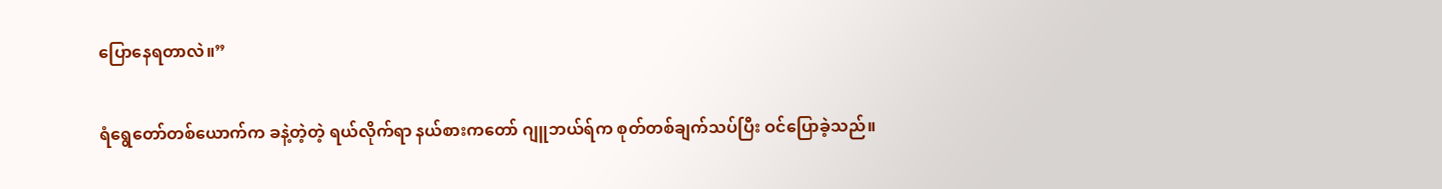ပြောနေရတာလဲ။”

ရံရွေတော်တစ်ယောက်က ခနဲ့တဲ့တဲ့ ရယ်လိုက်ရာ နယ်စားကတော် ဂျူဘယ်ရ်က စုတ်တစ်ချက်သပ်ပြီး ဝင်ပြောခဲ့သည်။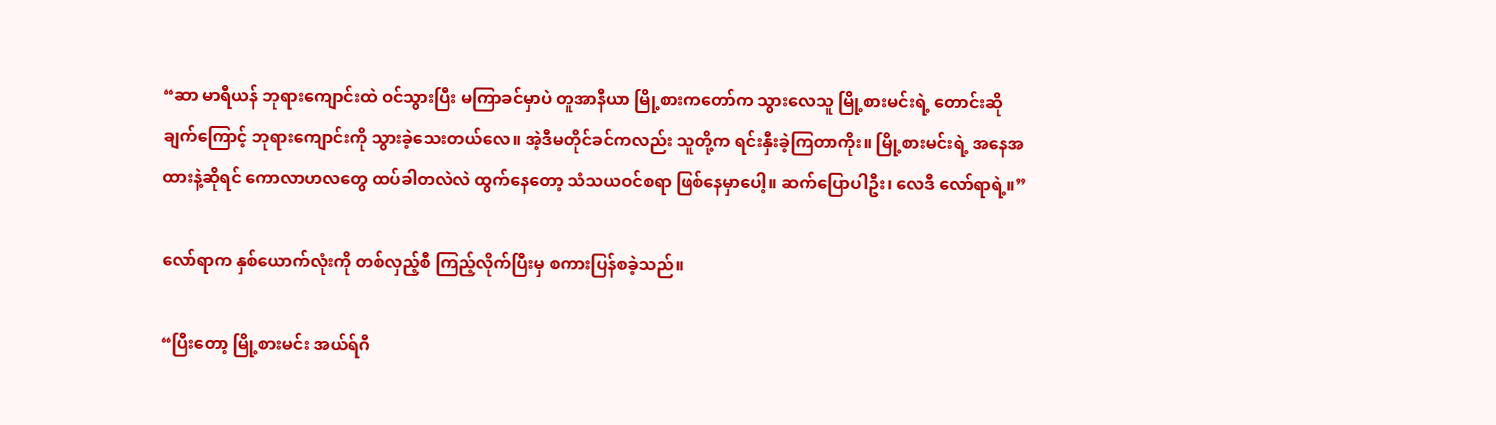“ဆာ မာရီယန် ဘုရားကျောင်းထဲ ဝင်သွားပြီး မကြာခင်မှာပဲ တူအာနီယာ မြို့စားကတော်က သွားလေသူ မြို့စားမင်းရဲ့ တောင်းဆိုချက်ကြောင့် ဘုရားကျောင်းကို သွားခဲ့သေးတယ်လေ။ အဲ့ဒီမတိုင်ခင်ကလည်း သူတို့က ရင်းနှီးခဲ့ကြတာကိုး။ မြို့စားမင်းရဲ့ အနေအထားနဲ့ဆိုရင် ကောလာဟလတွေ ထပ်ခါတလဲလဲ ထွက်နေတော့ သံသယဝင်စရာ ဖြစ်နေမှာပေါ့။ ဆက်ပြောပါဦး၊ လေဒီ လော်ရာရဲ့။”

လော်ရာက နှစ်ယောက်လုံးကို တစ်လှည့်စီ ကြည့်လိုက်ပြီးမှ စကားပြန်စခဲ့သည်။

“ပြီးတော့ မြို့စားမင်း အယ်ရ်ဂီ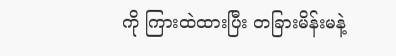ကို ကြားထဲထားပြီး တခြားမိန်းမနဲ့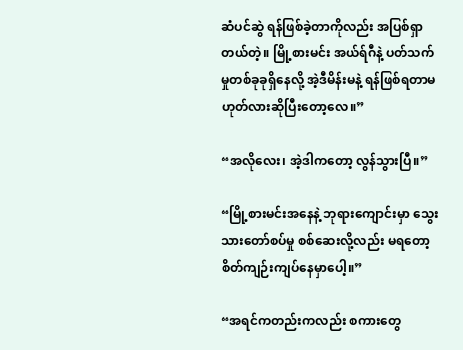ဆံပင်ဆွဲ ရန်ဖြစ်ခဲ့တာကိုလည်း အပြစ်ရှာတယ်တဲ့။ မြို့စားမင်း အယ်ရ်ဂီနဲ့ ပတ်သက်မှုတစ်ခုခုရှိနေလို့ အဲ့ဒီမိန်းမနဲ့ ရန်ဖြစ်ရတာမဟုတ်လားဆိုပြီးတော့လေ။”

“အလိုလေး၊ အဲ့ဒါကတော့ လွန်သွားပြီ။”

“မြို့စားမင်းအနေနဲ့ ဘုရားကျောင်းမှာ သွေးသားတော်စပ်မှု စစ်ဆေးလို့လည်း မရတော့ စိတ်ကျဉ်းကျပ်နေမှာပေါ့။”

“အရင်ကတည်းကလည်း စကားတွေ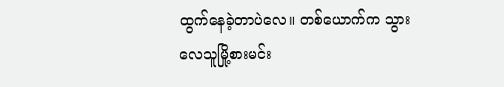ထွက်နေခဲ့တာပဲလေ။ တစ်ယောက်က သွားလေသူမြို့စားမင်း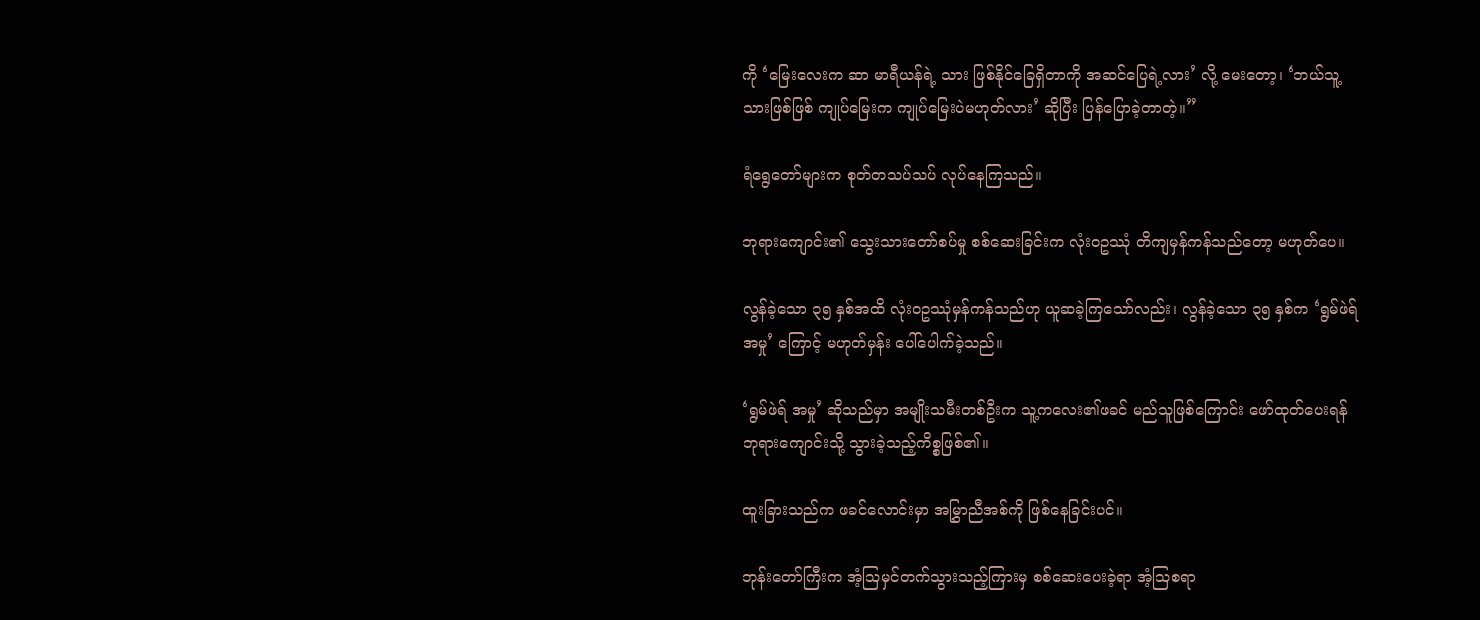ကို ‘မြေးလေးက ဆာ မာရီယန်ရဲ့ သား ဖြစ်နိုင်ခြေရှိတာကို အဆင်ပြေရဲ့လား’ လို့ မေးတော့၊ ‘ဘယ်သူ့သားဖြစ်ဖြစ် ကျုပ်မြေးက ကျုပ်မြေးပဲမဟုတ်လား’ ဆိုပြီး ပြန်ပြောခဲ့တာတဲ့။”

ရံရွေတော်များက စုတ်တသပ်သပ် လုပ်နေကြသည်။

ဘုရားကျောင်း၏ သွေးသားတော်စပ်မှု စစ်ဆေးခြင်းက လုံးဝဥဿုံ တိကျမှန်ကန်သည်တော့ မဟုတ်ပေ။

လွန်ခဲ့သော ၃၅ နှစ်အထိ လုံးဝဥဿုံမှန်ကန်သည်ဟု ယူဆခဲ့ကြသော်လည်း၊ လွန်ခဲ့သော ၃၅ နှစ်က ‘ရွမ်ဖဲရ် အမှု’ ကြောင့် မဟုတ်မှန်း ပေါ်ပေါက်ခဲ့သည်။

‘ရွမ်ဖဲရ် အမှု’ ဆိုသည်မှာ အမျိုးသမီးတစ်ဦးက သူ့ကလေး၏ဖခင် မည်သူဖြစ်ကြောင်း ဖော်ထုတ်ပေးရန် ဘုရားကျောင်းသို့ သွားခဲ့သည့်ကိစ္စဖြစ်၏။

ထူးခြားသည်က ဖခင်လောင်းမှာ အမြွှာညီအစ်ကို ဖြစ်နေခြင်းပင်။

ဘုန်းတော်ကြီးက အံ့ဩမှင်တက်သွားသည့်ကြားမှ စစ်ဆေးပေးခဲ့ရာ အံ့ဩစရာ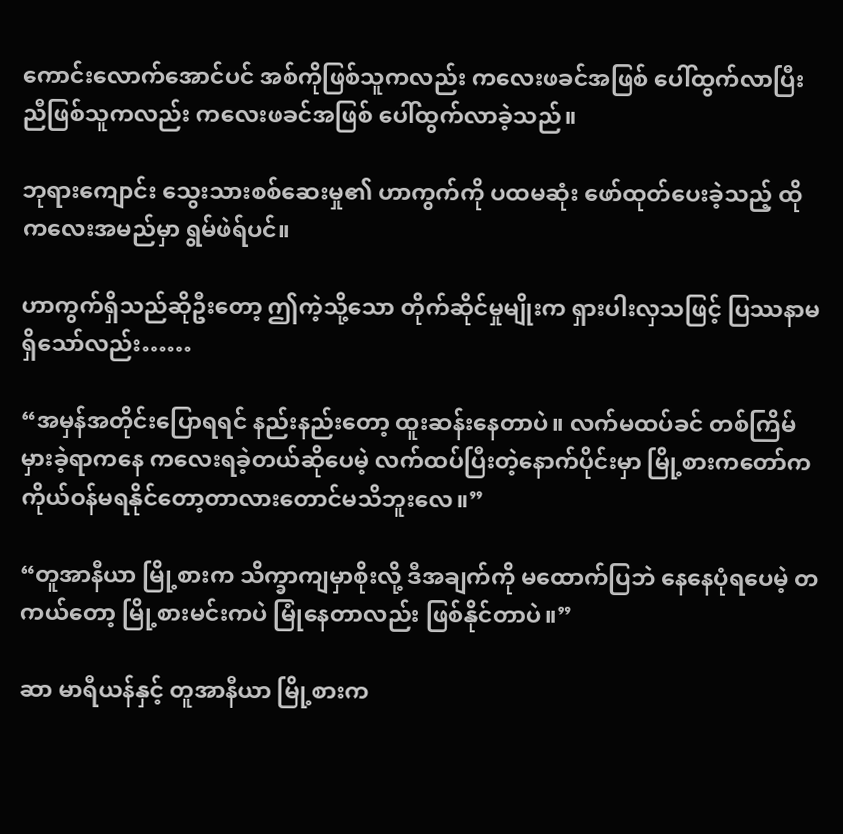ကောင်းလောက်အောင်ပင် အစ်ကိုဖြစ်သူကလည်း ကလေးဖခင်အဖြစ် ပေါ်ထွက်လာပြီး ညီဖြစ်သူကလည်း ကလေးဖခင်အဖြစ် ပေါ်ထွက်လာခဲ့သည်။

ဘုရားကျောင်း သွေးသားစစ်ဆေးမှု၏ ဟာကွက်ကို ပထမဆုံး ဖော်ထုတ်ပေးခဲ့သည့် ထိုကလေးအမည်မှာ ရွမ်ဖဲရ်ပင်။

ဟာကွက်ရှိသည်ဆိုဦးတော့ ဤကဲ့သို့သော တိုက်ဆိုင်မှုမျိုးက ရှားပါးလှသဖြင့် ပြဿနာမရှိသော်လည်း……

“အမှန်အတိုင်းပြောရရင် နည်းနည်းတော့ ထူးဆန်းနေတာပဲ။ လက်မထပ်ခင် တစ်ကြိမ် မှားခဲ့ရာကနေ ကလေးရခဲ့တယ်ဆိုပေမဲ့ လက်ထပ်ပြီးတဲ့နောက်ပိုင်းမှာ မြို့စားကတော်က ကိုယ်ဝန်မရနိုင်တော့တာလားတောင်မသိဘူးလေ။”

“တူအာနီယာ မြို့စားက သိက္ခာကျမှာစိုးလို့ ဒီအချက်ကို မထောက်ပြဘဲ နေနေပုံရပေမဲ့ တကယ်တော့ မြို့စားမင်းကပဲ မြုံနေတာလည်း ဖြစ်နိုင်တာပဲ။”

ဆာ မာရီယန်နှင့် တူအာနီယာ မြို့စားက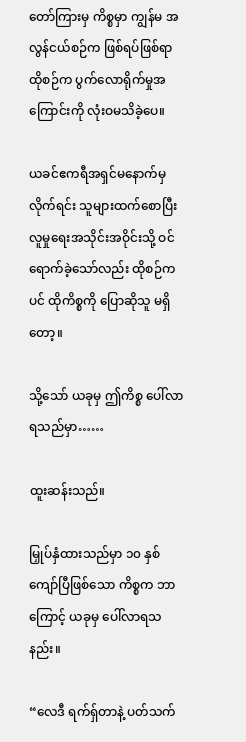တော်ကြားမှ ကိစ္စမှာ ကျွန်မ အလွန်ငယ်စဉ်က ဖြစ်ရပ်ဖြစ်ရာ ထိုစဉ်က ပွက်လောရိုက်မှုအကြောင်းကို လုံးဝမသိခဲ့ပေ။

ယခင်ဧကရီအရှင်မနောက်မှလိုက်ရင်း သူများထက်စောပြီး လူမှုရေးအသိုင်းအဝိုင်းသို့ ဝင်ရောက်ခဲ့သော်လည်း ထိုစဉ်ကပင် ထိုကိစ္စကို ပြောဆိုသူ မရှိတော့။

သို့သော် ယခုမှ ဤကိစ္စ ပေါ်လာရသည်မှာ……

ထူးဆန်းသည်။

မြှုပ်နှံထားသည်မှာ ၁၀ နှစ်ကျော်ပြီဖြစ်သော ကိစ္စက ဘာကြောင့် ယခုမှ ပေါ်လာရသနည်း။

“လေဒီ ရက်ရှ်တာနဲ့ ပတ်သက်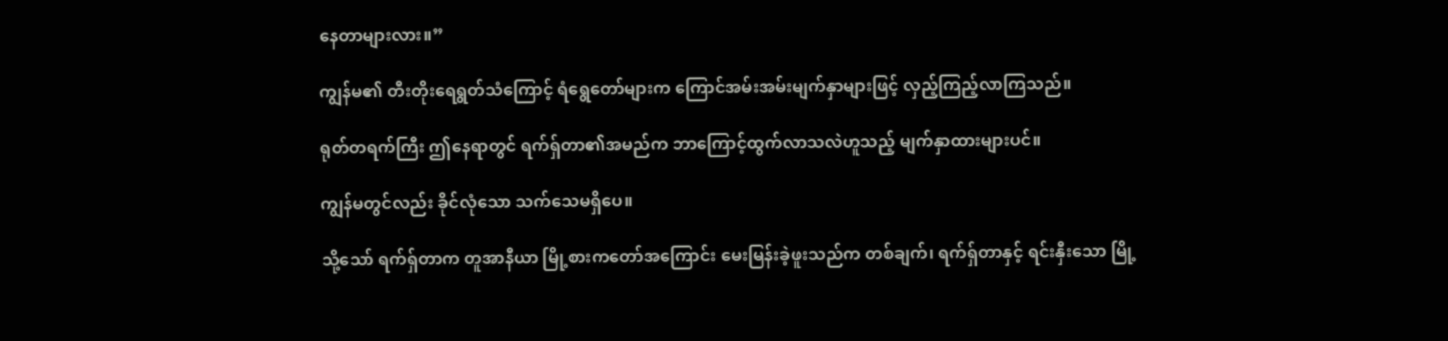နေတာများလား။”

ကျွန်မ၏ တီးတိုးရေရွတ်သံကြောင့် ရံရွေတော်များက ကြောင်အမ်းအမ်းမျက်နှာများဖြင့် လှည့်ကြည့်လာကြသည်။

ရုတ်တရက်ကြီး ဤနေရာတွင် ရက်ရှ်တာ၏အမည်က ဘာကြောင့်ထွက်လာသလဲဟူသည့် မျက်နှာထားများပင်။

ကျွန်မတွင်လည်း ခိုင်လုံသော သက်သေမရှိပေ။

သို့သော် ရက်ရှ်တာက တူအာနီယာ မြို့စားကတော်အကြောင်း မေးမြန်းခဲ့ဖူးသည်က တစ်ချက်၊ ရက်ရှ်တာနှင့် ရင်းနှီးသော မြို့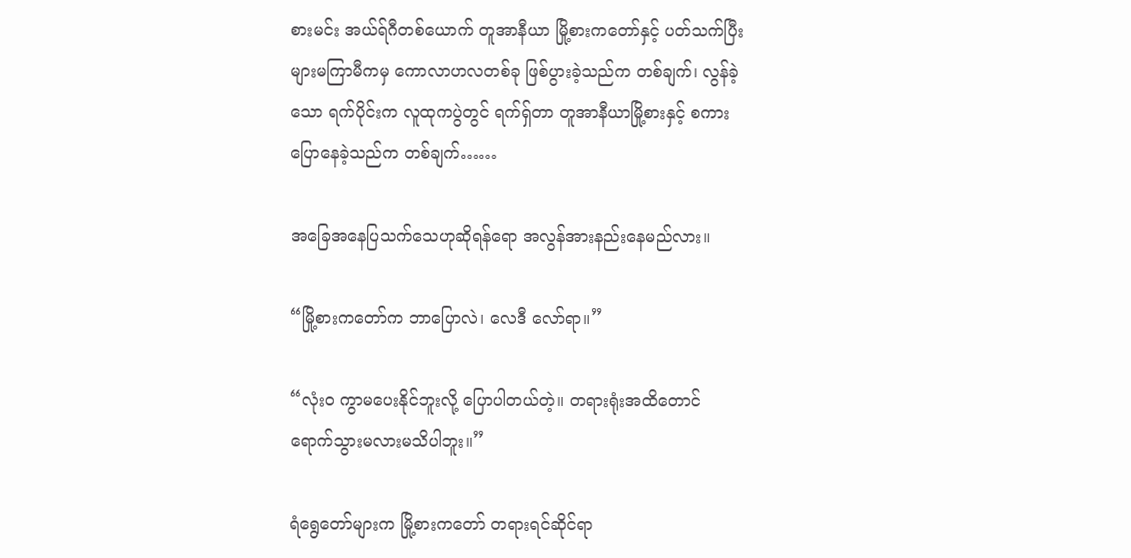စားမင်း အယ်ရ်ဂီတစ်ယောက် တူအာနီယာ မြို့စားကတော်နှင့် ပတ်သက်ပြီး များမကြာမီကမှ ကောလာဟလတစ်ခု ဖြစ်ပွားခဲ့သည်က တစ်ချက်၊ လွန်ခဲ့သော ရက်ပိုင်းက လူထုကပွဲတွင် ရက်ရှ်တာ တူအာနီယာမြို့စားနှင့် စကားပြောနေခဲ့သည်က တစ်ချက်……

အခြေအနေပြသက်သေဟုဆိုရန်ရော အလွန်အားနည်းနေမည်လား။

“မြို့စားကတော်က ဘာပြောလဲ၊ လေဒီ လော်ရာ။”

“လုံးဝ ကွာမပေးနိုင်ဘူးလို့ ပြောပါတယ်တဲ့။ တရားရုံးအထိတောင် ရောက်သွားမလားမသိပါဘူး။”

ရံရွေတော်များက မြို့စားကတော် တရားရင်ဆိုင်ရာ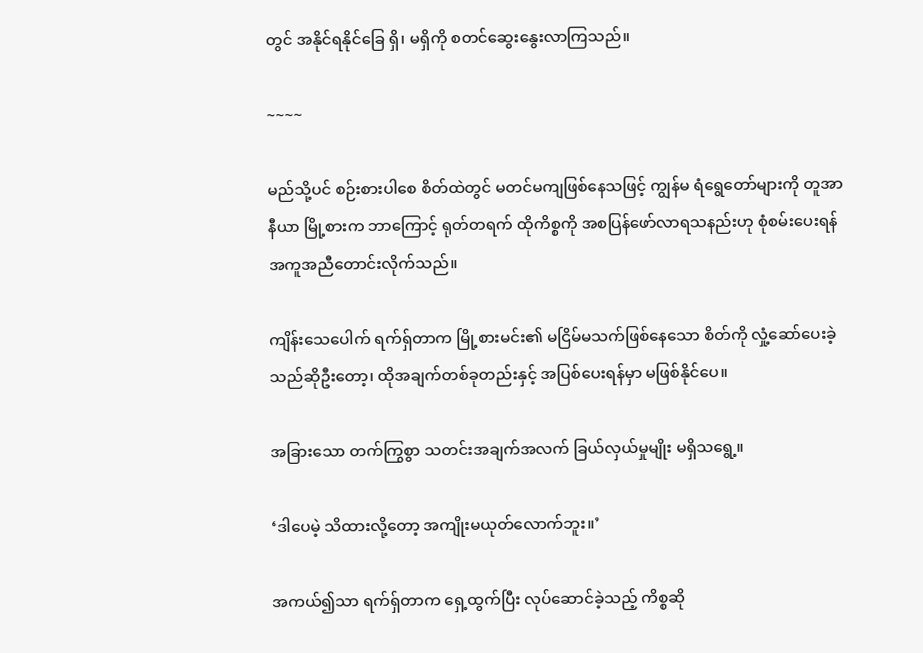တွင် အနိုင်ရနိုင်ခြေ ရှိ၊ မရှိကို စတင်ဆွေးနွေးလာကြသည်။

~~~~

မည်သို့ပင် စဉ်းစားပါစေ စိတ်ထဲတွင် မတင်မကျဖြစ်နေသဖြင့် ကျွန်မ ရံရွေတော်များကို တူအာနီယာ မြို့စားက ဘာကြောင့် ရုတ်တရက် ထိုကိစ္စကို အစပြန်ဖော်လာရသနည်းဟု စုံစမ်းပေးရန် အကူအညီတောင်းလိုက်သည်။

ကျိန်းသေပေါက် ရက်ရှ်တာက မြို့စားမင်း၏ မငြိမ်မသက်ဖြစ်နေသော စိတ်ကို လှုံ့ဆော်ပေးခဲ့သည်ဆိုဦးတော့၊ ထိုအချက်တစ်ခုတည်းနှင့် အပြစ်ပေးရန်မှာ မဖြစ်နိုင်ပေ။

အခြားသော တက်ကြွစွာ သတင်းအချက်အလက် ခြယ်လှယ်မှုမျိုး မရှိသရွေ့။

‘ဒါပေမဲ့ သိထားလို့တော့ အကျိုးမယုတ်လောက်ဘူး။’

အကယ်၍သာ ရက်ရှ်တာက ရှေ့ထွက်ပြီး လုပ်ဆောင်ခဲ့သည့် ကိစ္စဆို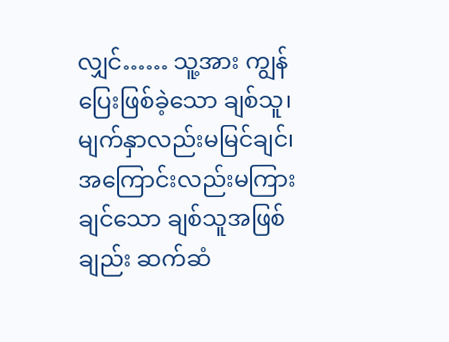လျှင်…… သူ့အား ကျွန်ပြေးဖြစ်ခဲ့သော ချစ်သူ၊ မျက်နှာလည်းမမြင်ချင်၊ အကြောင်းလည်းမကြားချင်သော ချစ်သူအဖြစ်ချည်း ဆက်ဆံ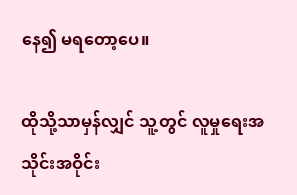နေ၍ မရတော့ပေ။

ထိုသို့သာမှန်လျှင် သူ့တွင် လူမှုရေးအသိုင်းအဝိုင်း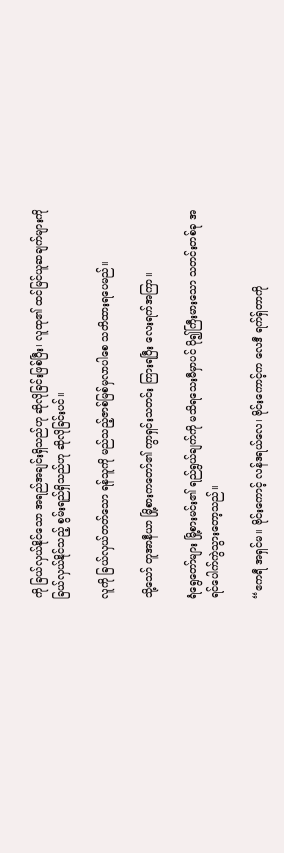ကို ခြယ်လှယ်နိုင်သော အရည်အချင်းရှိသည်ဟု ဆိုလိုခြင်းဖြစ်ပြီး၊ လူထု၏ ထင်မြင်ယူဆချက်များကို ခြယ်လှယ်နိုင်သည့် စွမ်းရည်ရှိသည်ဟု ဆိုလိုခြင်းပင်။

လူကို ခြယ်လှယ်တတ်သော ရန်သူကို မည်သည့်ဇာစ်မြစ်မှလာပါစေ သတိထားရပေမည်။

သို့သော် တူအာနီယာ မြို့စားကတော်၏ ကွာရှင်းသတင်း ကြားရပြီး လေးရက်အကြာ။

ရံရွေတော်များ မြို့စားမင်း၏ ရည်ရွယ်ချက်ကို မသိရသေးမီမှာပင် ပို၍ကြီးမားသော သတင်းတစ်ခု အရင်ပေါက်ကွဲသွားတော့သည်။

“ဧကရီ အရှင်မ။ ဗိုင်းကောင့် လန်ဒရယ်လေ၊ ဗိုင်းကောင့်က လေဒီ ရက်ရှ်တာကို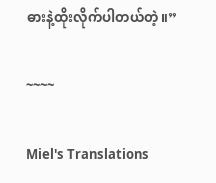ဓားနဲ့ထိုးလိုက်ပါတယ်တဲ့။”

~~~~

Miel's Translations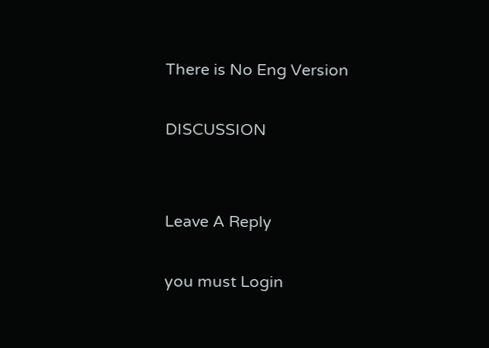There is No Eng Version

DISCUSSION


Leave A Reply

you must Login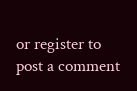or register to post a comment